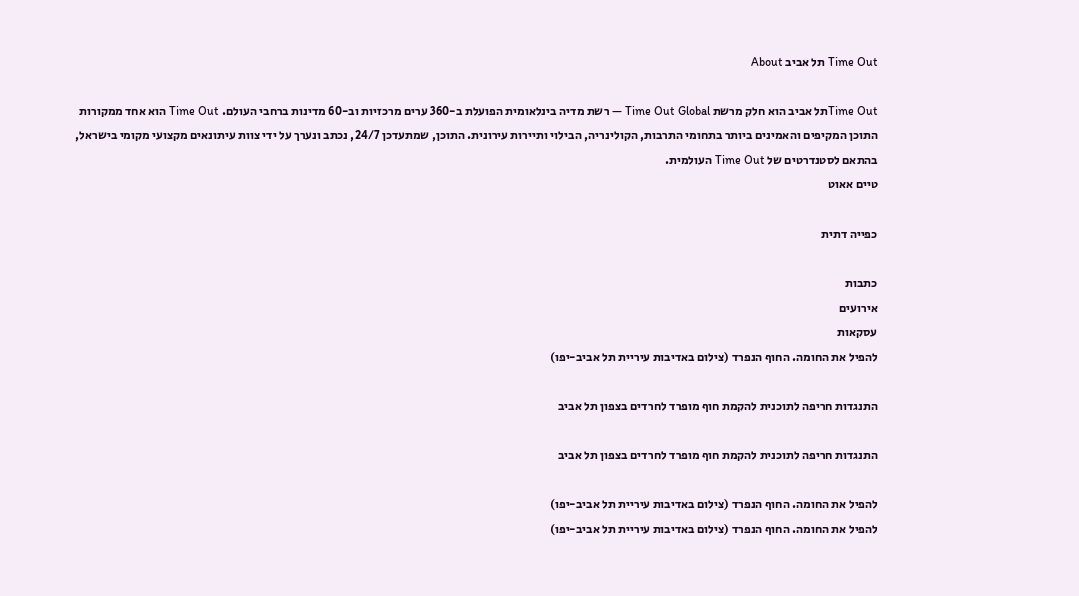Time Out תל אביב About

Time Outתל אביב הוא חלק מרשת Time Out Global — רשת מדיה בינלאומית הפועלת ב-360 ערים מרכזיות וב-60 מדינות ברחבי העולם. Time Out הוא אחד ממקורות התוכן המקיפים והאמינים ביותר בתחומי התרבות, הקולינריה, הבילוי ותיירות עירונית. התוכן, שמתעדכן 24/7, נכתב ונערך על ידי צוות עיתונאים מקצועי מקומי בישראל, בהתאם לסטנדרטים של Time Out העולמית.
טיים אאוט

כפייה דתית

כתבות
אירועים
עסקאות
להפיל את החומה. החוף הנפרד (צילום באדיבות עיריית תל אביב-יפו)

התנגדות חריפה לתוכנית להקמת חוף מופרד לחרדים בצפון תל אביב

התנגדות חריפה לתוכנית להקמת חוף מופרד לחרדים בצפון תל אביב

להפיל את החומה. החוף הנפרד (צילום באדיבות עיריית תל אביב-יפו)
להפיל את החומה. החוף הנפרד (צילום באדיבות עיריית תל אביב-יפו)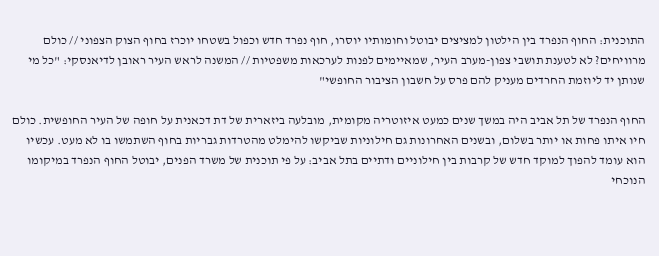התוכנית: החוף הנפרד בין הילטון למציצים יבוטל וחומותיו יוסרו, חוף נפרד חדש וכפול בשטחו יוכרז בחוף הצוק הצפוני // כולם מרוויחים? לא לטענת תושבי צפון-מערב העיר, שמאיימים לפנות לערכאות משפטיות // המשנה לראש העיר ראובן לדיאנסקי: "כל מי שנותן יד ליוזמת החרדים מעניק להם פרס על חשבון הציבור החופשי"

החוף הנפרד של תל אביב היה במשך שנים כמעט איזוטריה מקומית, מובלעה ביזארית של דת דכאנית על חופה של העיר החופשית. כולם חיו איתו פחות או יותר בשלום, ובשנים האחרונות גם חילוניות שביקשו להימלט מהטרדות גבריות בחוף השתמשו בו לא מעט. עכשיו הוא עומד להפוך למוקד חדש של קרבות בין חילוניים ודתיים בתל אביב: על פי תוכנית של משרד הפנים, יבוטל החוף הנפרד במיקומו הנוכחי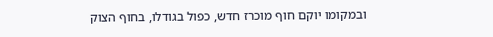ובמקומו יוקם חוף מוכרז חדש, כפול בגודלו, בחוף הצוק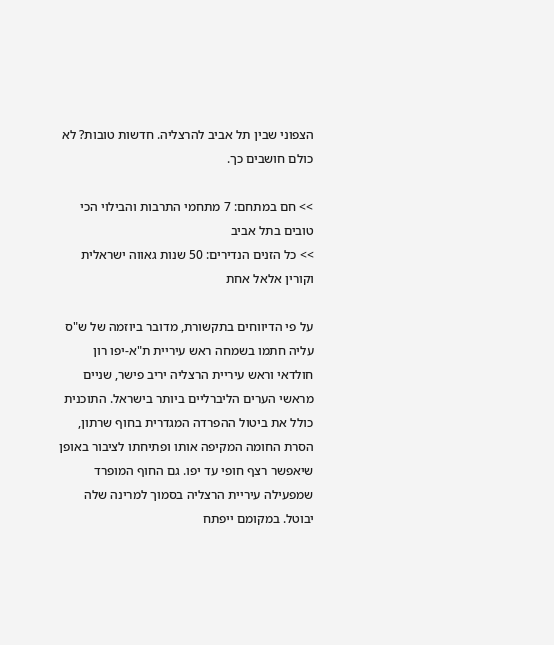הצפוני שבין תל אביב להרצליה. חדשות טובות? לא כולם חושבים כך.

>> חם במתחם: 7 מתחמי התרבות והבילוי הכי טובים בתל אביב
>> כל הזנים הנדירים: 50 שנות גאווה ישראלית וקורין אלאל אחת

על פי הדיווחים בתקשורת, מדובר ביוזמה של ש"ס עליה חתמו בשמחה ראש עיריית ת"א-יפו רון חולדאי וראש עיריית הרצליה יריב פישר, שניים מראשי הערים הליברליים ביותר בישראל. התוכנית כולל את ביטול ההפרדה המגדרית בחוף שרתון, הסרת החומה המקיפה אותו ופתיחתו לציבור באופן שיאפשר רצף חופי עד יפו. גם החוף המופרד שמפעילה עיריית הרצליה בסמוך למרינה שלה יבוטל. במקומם ייפתח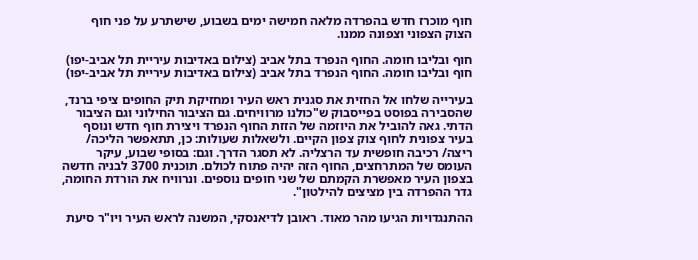חוף מוכרז חדש בהפרדה מלאה חמישה ימים בשבוע, שישתרע על פני חוף הצוק הצפוני וצפונה ממנו.

חוף ובליבו חומה. החוף הנפרד בתל אביב (צילום באדיבות עיריית תל אביב-יפו)
חוף ובליבו חומה. החוף הנפרד בתל אביב (צילום באדיבות עיריית תל אביב-יפו)

בעירייה שלחו אל החזית את סגנית ראש העיר ומחזיקת תיק החופים ציפי ברנד, שהסבירה בפוסט בפייסבוק ש"כולנו מרוויחים. גם הציבור החילוני וגם הציבור הדתי. גאה להוביל את היוזמה של הזזת החוף הנפרד ויצירת חוף חדש ונוסף בעיר צפונית לחוף צוק צפון הקיים. ולשאלות שעולות: כן, תתאפשר הליכה/ ריצה/ רכיבה חופשית עד הרצליה. לא תסגר הדרך. וגם: בסופי שבוע, עיקר העומס של המתרחצים, החוף הזה יהיה פתוח לכולם. תוכנית 3700 לבניה חדשה בצפון העיר מאפשרת הקמתם של שני חופים נוספים. ונרוויח את הורדת החומה, גדר ההפרדה בין מציצים להילטון".

ההתנגדויות הגיעו מהר מאוד. ראובן לדיאנסקי, המשנה לראש העיר ויו"ר סיעת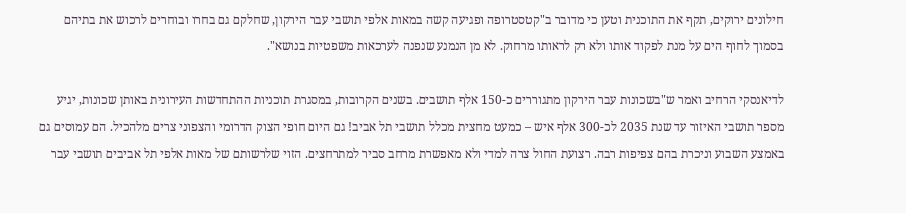חילונים ירוקים, תקף את התוכנית וטען כי מדובר ב"קטסטרופה ופגיעה קשה במאות אלפי תושבי עבר הירקון, שחלקם גם בחרו ובוחרים לרכוש את בתיהם בסמוך לחוף הים על מנת לפקוד אותו ולא רק לראותו מרחוק. לא מן הנמנע שנפנה לערכאות משפטיות בנושא".

לדיאנסקי הרחיב ואמר ש"בשכונות עבר הירקון מתגוררים כ-150 אלף תושבים. בשנים הקרובות, במסגרת תוכניות ההתחדשות העירונית באותן שכונות, יגיע מספר תושבי האיזור עד שנת 2035 לכ-300 אלף איש – כמעט מחצית מכלל תושבי תל אביב! גם היום חופי הצוק הדרומי והצפוני צרים מלהכיל. הם עמוסים גם באמצע השבוע וניכרת בהם צפיפות רבה. רצועת החול צרה למדי ולא מאפשרת מרחב סביר למתרחצים. הזוי שלרשותם של מאות אלפי תל אביבים תושבי עבר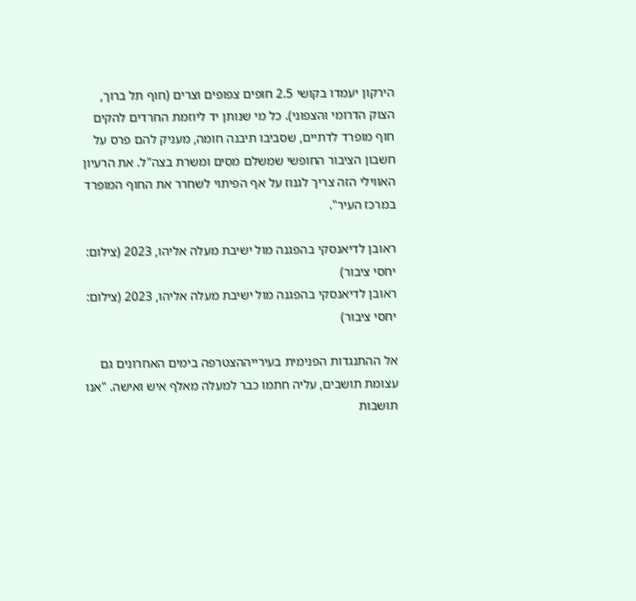הירקון יעמדו בקושי 2.5 חופים צפופים וצרים (חוף תל ברוך, הצוק הדרומי והצפוני). כל מי שנותן יד ליוזמת החרדים להקים חוף מופרד לדתיים, שסביבו תיבנה חומה, מעניק להם פרס על חשבון הציבור החופשי שמשלם מסים ומשרת בצה"ל. את הרעיון האווילי הזה צריך לגנוז על אף הפיתוי לשחרר את החוף המופרד במרכז העיר".

ראובן לדיאנסקי בהפגנה מול ישיבת מעלה אליהו, 2023 (צילום: יחסי ציבור)
ראובן לדיאנסקי בהפגנה מול ישיבת מעלה אליהו, 2023 (צילום: יחסי ציבור)

אל ההתנגדות הפנימית בעירייההצטרפה בימים האחרונים גם עצומת תושבים, עליה חתמו כבר למעלה מאלף איש ואישה. "אנו תושבות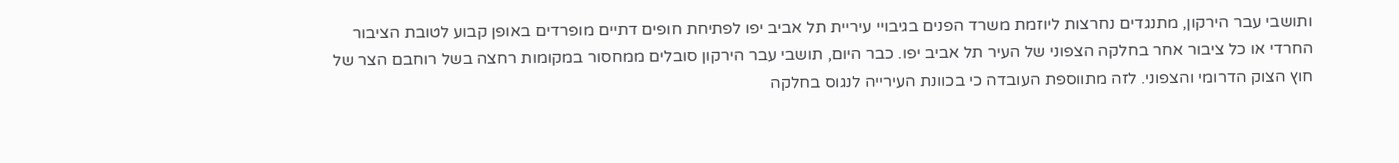ותושבי עבר הירקון, מתנגדים נחרצות ליוזמת משרד הפנים בגיבויי עיריית תל אביב יפו לפתיחת חופים דתיים מופרדים באופן קבוע לטובת הציבור החרדי או כל ציבור אחר בחלקה הצפוני של העיר תל אביב יפו. כבר היום, תושבי עבר הירקון סובלים ממחסור במקומות רחצה בשל רוחבם הצר של חוץ הצוק הדרומי והצפוני. לזה מתווספת העובדה כי בכוונת העירייה לנגוס בחלקה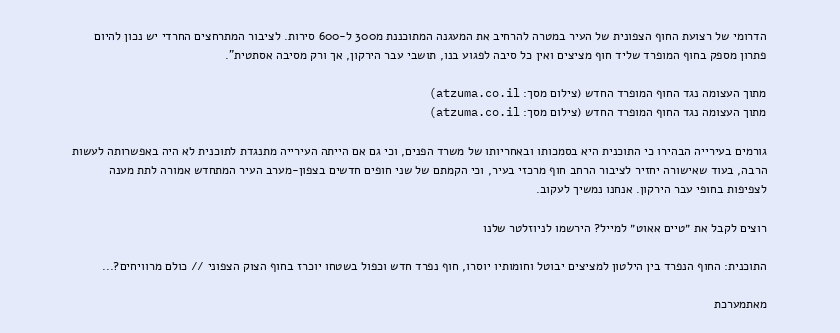הדרומי של רצועת החוף הצפונית של העיר במטרה להרחיב את המעגנה המתוכננת מ300 ל-600 סירות. לציבור המתרחצים החרדי יש נכון להיום פתרון מספק בחוף המופרד שליד חוף מציצים ואין כל סיבה לפגוע בנו, תושבי עבר הירקון, אך ורק מסיבה אסתטית".

מתוך העצומה נגד החוף המופרד החדש (צילום מסך: atzuma.co.il)
מתוך העצומה נגד החוף המופרד החדש (צילום מסך: atzuma.co.il)

גורמים בעירייה הבהירו כי התוכנית היא בסמכותו ובאחריותו של משרד הפנים, וכי גם אם הייתה העירייה מתנגדת לתוכנית לא היה באפשרותה לעשות הרבה, בעוד שאישורה יחזיר לציבור הרחב חוף מרכזי בעיר, וכי הקמתם של שני חופים חדשים בצפון-מערב העיר המתחדש אמורה לתת מענה לצפיפות בחופי עבר הירקון. אנחנו נמשיך לעקוב.

רוצים לקבל את ״טיים אאוט״ למייל? הירשמו לניוזלטר שלנו

התוכנית: החוף הנפרד בין הילטון למציצים יבוטל וחומותיו יוסרו, חוף נפרד חדש וכפול בשטחו יוכרז בחוף הצוק הצפוני // כולם מרוויחים?...

מאתמערכת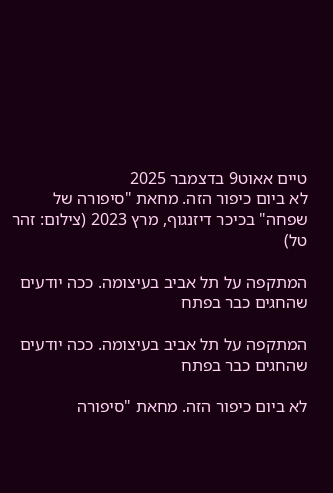טיים אאוט9 בדצמבר 2025
לא ביום כיפור הזה. מחאת "סיפורה של שפחה" בכיכר דיזנגוף, מרץ 2023 (צילום: זהר טל)

המתקפה על תל אביב בעיצומה. ככה יודעים שהחגים כבר בפתח

המתקפה על תל אביב בעיצומה. ככה יודעים שהחגים כבר בפתח

לא ביום כיפור הזה. מחאת "סיפורה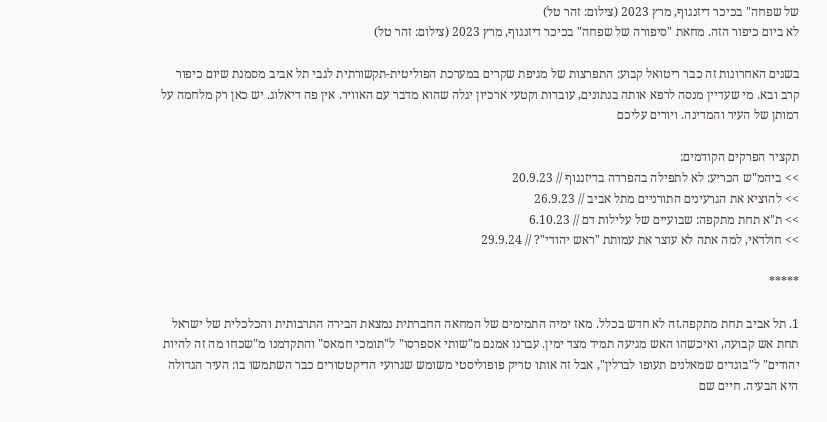של שפחה" בכיכר דיזנגוף, מרץ 2023 (צילום: זהר טל)
לא ביום כיפור הזה. מחאת "סיפורה של שפחה" בכיכר דיזנגוף, מרץ 2023 (צילום: זהר טל)

בשנים האחרונות זה כבר ריטואל קבוע: התפרצות של מגיפת שקרים במערכת הפוליטית-תקשורתית לגבי תל אביב מסמנת שיום כיפור קרב ובא. מי שעדיין מנסה לרפא אותה בנתונים, עובדות וקטעי ארכיון יגלה שהוא מדבר עם האוויר. אין פה דיאלוג. יש כאן רק מלחמה על דמותן של העיר והמדינה. ויורים עליכם

תקציר הפרקים הקודמים:
>> ביהמ"ש הכריע: לא לתפילה בהפרדה בדיזנגוף // 20.9.23
>> להוציא את הגרעינים התורניים מתל אביב // 26.9.23
>> ת"א תחת מתקפה: שבועיים של עלילות דם // 6.10.23
>> חולדאי, למה אתה לא עוצר את עמותת "ראש יהודי"? // 29.9.24

*****

1. תל אביב תחת מתקפה.זה לא חדש בכלל. מאז ימיה התמימים של המחאה החברתית נמצאת הבירה התרבותית והכלכלית של ישראל תחת אש קבועה, ואיכשהו האש מגיעה תמיד מצד ימין. עברנו אמנם מ"שותי אספרסו" ל"תומכי חמאס" והתקדמנו מ"שכחו מה זה להיות יהודים" ל"בוגדים שמאלנים תעופו לברלין", אבל זה אותו טריק פופוליסטי משומש שגרועי הדיקטטורים כבר השתמשו בו: העיר הגדולה היא הבעיה. חיים שם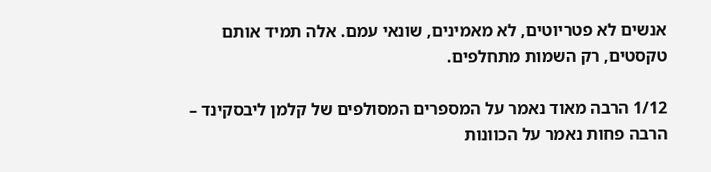אנשים לא פטריוטים, לא מאמינים, שונאי עמם. אלה תמיד אותם טקסטים, רק השמות מתחלפים.

1/12 הרבה מאוד נאמר על המספרים המסולפים של קלמן ליבסקינד – הרבה פחות נאמר על הכוונות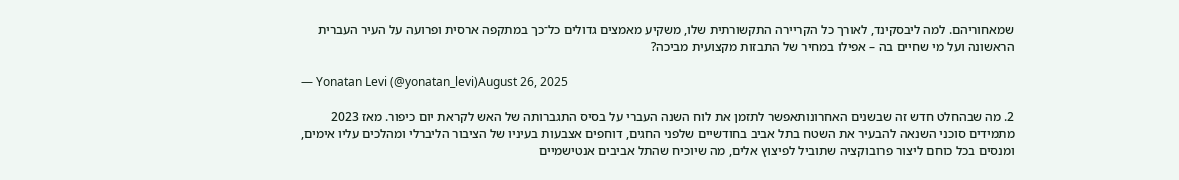שמאחוריהם. למה ליבסקינד, לאורך כל הקריירה התקשורתית שלו, משקיע מאמצים גדולים כל־כך במתקפה ארסית ופרועה על העיר העברית הראשונה ועל מי שחיים בה – אפילו במחיר של התבזות מקצועית מביכה?

— Yonatan Levi (@yonatan_levi)August 26, 2025

2. מה שבהחלט חדש זה שבשנים האחרונותאפשר לתזמן את לוח השנה העברי על בסיס התגברותה של האש לקראת יום כיפור. מאז 2023 מתמידים סוכני השנאה להבעיר את השטח בתל אביב בחודשיים שלפני החגים, דוחפים אצבעות בעיניו של הציבור הליברלי ומהלכים עליו אימים, ומנסים בכל כוחם ליצור פרובוקציה שתוביל לפיצוץ אלים, מה שיוכיח שהתל אביבים אנטישמיים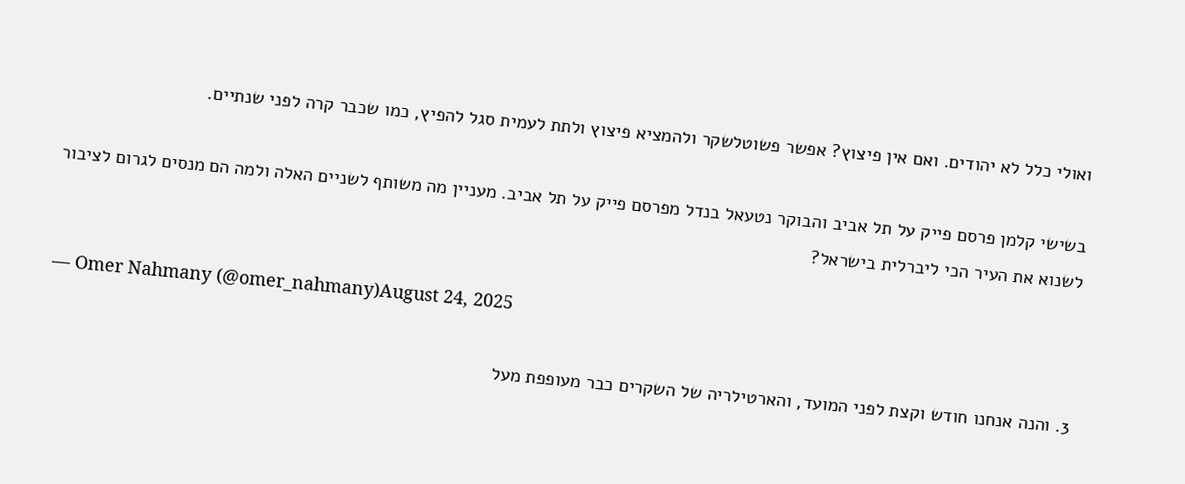ואולי כלל לא יהודים. ואם אין פיצוץ? אפשר פשוטלשקר ולהמציא פיצוץ ולתת לעמית סגל להפיץ, כמו שכבר קרה לפני שנתיים.

בשישי קלמן פרסם פייק על תל אביב והבוקר נטעאל בנדל מפרסם פייק על תל אביב. מעניין מה משותף לשניים האלה ולמה הם מנסים לגרום לציבור לשנוא את העיר הכי ליברלית בישראל?

— Omer Nahmany (@omer_nahmany)August 24, 2025

3. והנה אנחנו חודש וקצת לפני המועד, והארטילריה של השקרים כבר מעופפת מעל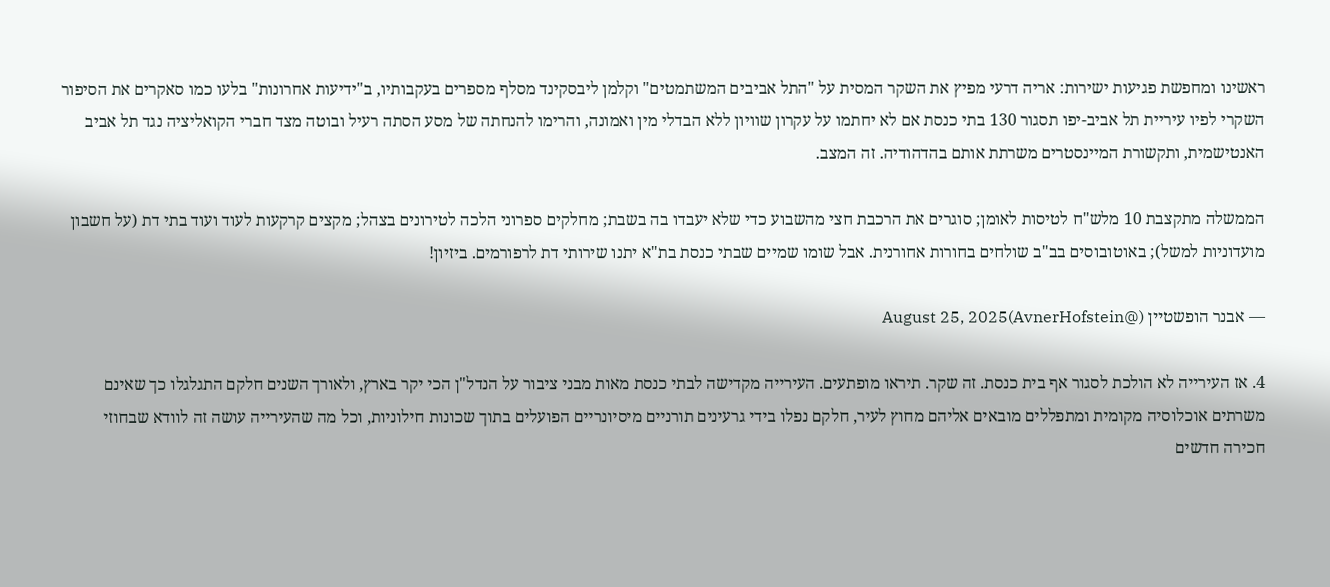ראשינו ומחפשת פגיעות ישירות: אריה דרעי מפיץ את השקר המסית על "התל אביבים המשתמטים" וקלמן ליבסקינד מסלף מספרים בעקבותיו, ב"ידיעות אחרונות" בלעו כמו סאקרים את הסיפור השקרי לפיו עיריית תל אביב-יפו תסגור 130 בתי כנסת אם לא יחתמו על עקרון שוויון ללא הבדלי מין ואמונה, והרימו להנחתה של מסע הסתה רעיל ובוטה מצד חברי הקואליציה נגד תל אביב האנטישמית, ותקשורת המיינסטרים משרתת אותם בהדהודיה. זה המצב.

הממשלה מתקצבת 10 מלש"ח לטיסות לאומן; סוגרים את הרכבת חצי מהשבוע כדי שלא יעבדו בה בשבת; מחלקים ספרוני הלכה לטירונים בצהל; מקצים קרקעות לעוד ועוד בתי דת (על חשבון מועדוניות למשל); באוטובוסים בב"ב שולחים בחורות אחורנית. אבל שומו שמיים שבתי כנסת בת"א יתנו שירותי דת לרפורמים. ביזיון!

— אבנר הופשטיין (@AvnerHofstein)August 25, 2025

4. אז העירייה לא הולכת לסגור אף בית כנסת. זה שקר. תיראו מופתעים. העירייה מקדישה לבתי כנסת מאות מבני ציבור על הנדל"ן הכי יקר בארץ, ולאורך השנים חלקם התגלגלו כך שאינם משרתים אוכלוסיה מקומית ומתפללים מובאים אליהם מחוץ לעיר, חלקם נפלו בידי גרעינים תורניים מיסיונריים הפועלים בתוך שכונות חילוניות, וכל מה שהעירייה עושה זה לוודא שבחוזי חכירה חדשים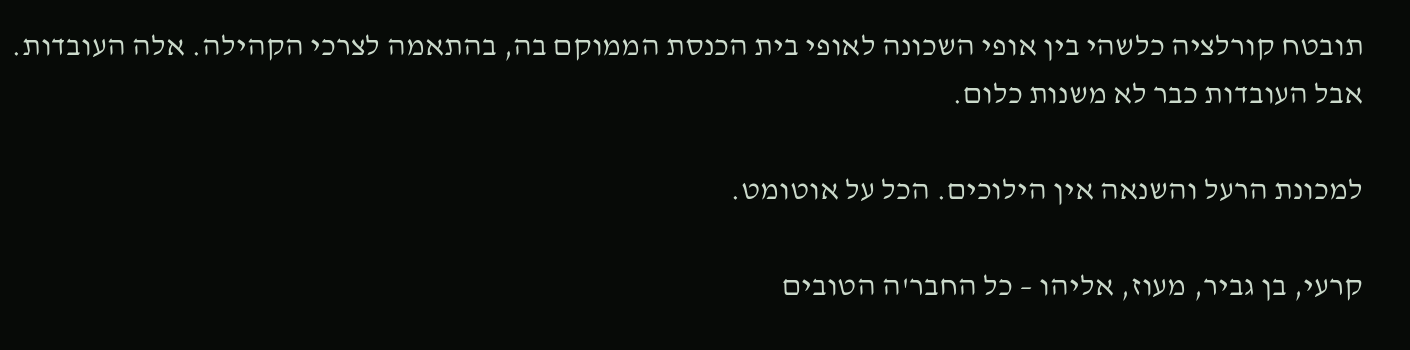תובטח קורלציה כלשהי בין אופי השכונה לאופי בית הכנסת הממוקם בה, בהתאמה לצרכי הקהילה. אלה העובדות. אבל העובדות כבר לא משנות כלום.

למכונת הרעל והשנאה אין הילוכים. הכל על אוטומט.

קרעי, בן גביר, מעוז, אליהו – כל החבר'ה הטובים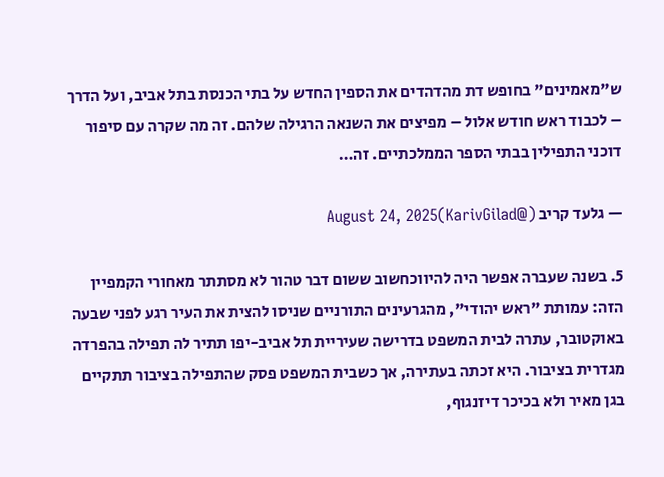ש"מאמינים" בחופש דת מהדהדים את הספין החדש על בתי הכנסת בתל אביב, ועל הדרך – לכבוד ראש חודש אלול – מפיצים את השנאה הרגילה שלהם. זה מה שקרה עם סיפור דוכני התפילין בבתי הספר הממלכתיים. זה…

— גלעד קריב (@KarivGilad)August 24, 2025

5. בשנה שעברה אפשר היה להיווכחשוב ששום דבר טהור לא מסתתר מאחורי הקמפיין הזה: עמותת "ראש יהודי", מהגרעינים התורניים שניסו להצית את העיר רגע לפני שבעה באוקטובר, עתרה לבית המשפט בדרישה שעיריית תל אביב-יפו תתיר לה תפילה בהפרדה מגדרית בציבור. היא זכתה בעתירה, אך כשבית המשפט פסק שהתפילה בציבור תתקיים בגן מאיר ולא בכיכר דיזנגוף,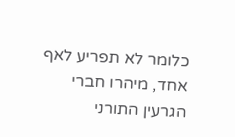כלומר לא תפריע לאף אחד, מיהרו חברי הגרעין התורני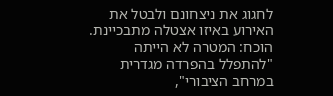לחגוג את ניצחונם ולבטל את האירוע באיזו אצטלה מתבכיינת. הוכח: המטרה לא הייתה "להתפלל בהפרדה מגדרית במרחב הציבורי",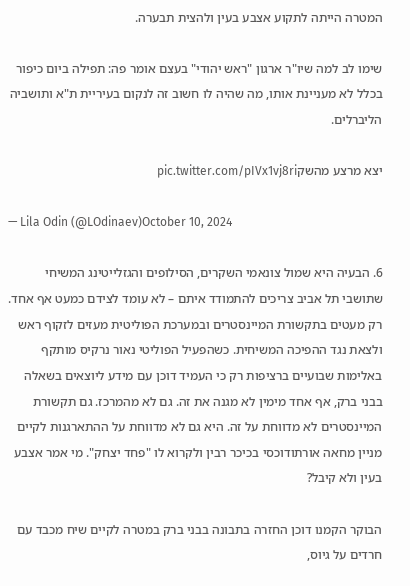המטרה הייתה לתקוע אצבע בעין ולהצית תבערה.

שימו לב למה שיו"ר ארגון "ראש יהודי" בעצם אומר פה: תפילה ביום כיפור בכלל לא מעניינת אותו, מה שהיה לו חשוב זה לנקום בעיריית ת"א ותושביה הליברלים.

יצא מרצע מהשקpic.twitter.com/pIVx1vj8ri

— Lila Odin (@LOdinaev)October 10, 2024

6. הבעיה היא שמול צונאמי השקרים, הסילופים והגזלייטינג המשיחי שתושבי תל אביב צריכים להתמודד איתם – לא עומד לצידם כמעט אף אחד. רק מעטים בתקשורת המיינסטרים ובמערכת הפוליטית מעזים לזקוף ראש ולצאת נגד ההפיכה המשיחית. כשהפעיל הפוליטי נאור נרקיס מותקף באלימות שבועיים ברציפות רק כי העמיד דוכן עם מידע ליוצאים בשאלה בבני ברק, אף אחד מימין לא מגנה את זה. גם לא מהמרכז. גם תקשורת המיינסטרים לא מדווחת על זה. היא גם לא מדווחת על ההתארגנות לקיים מניין מחאה אורתודוכסי בכיכר רבין ולקרוא לו "פחד יצחק". מי אמר אצבע בעין ולא קיבל?

הבוקר הקמנו דוכן החזרה בתבונה בבני ברק במטרה לקיים שיח מכבד עם חרדים על גיוס,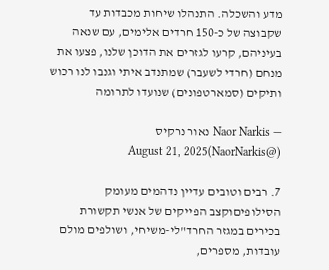מדע והשכלה. התנהלו שיחות מכבדות עד שקבוצה של כ-150 חרדים אלימים, עם שנאה בעיניהם, קרעו לגזרים את הדוכן שלנו, פצעו את מנחם (חרדי לשעבר) שמתנדב איתי וגנבו לנו רכוש ותיקים (סמארטפונים) שנועדו לתרומה

— Naor Narkis נאור נרקיס (@NaorNarkis)August 21, 2025

7. רבים וטובים עדיין נדהמים מעומק הסילופיםוקצב הפייקים של אנשי תקשורת בכירים במגזר החרד"לי-משיחי, ושולפים מולם עובדות, מספרים,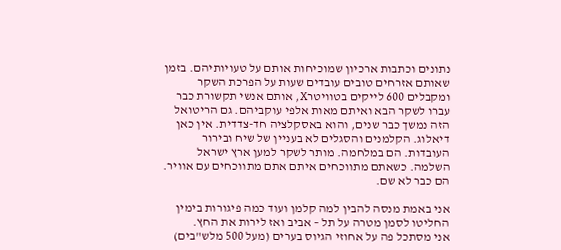נתונים וכתבות ארכיון שמוכיחות אותם על טעויותיהם. בזמן שאותם אזרחים טובים עובדים שעות על הפרכת השקר ומקבלים 600 לייקים בטוויטרX, אותם אנשי תקשורת כבר עברו לשקר הבא ואיתם מאות אלפי עוקביהם. גם הריטואל הזה נמשך כבר שנים, והוא באסקלציה חד-צדדית. אין כאן דיאלוג. הקלמנים והסגלים לא בעניין של שיח ובירור העובדות. הם במלחמה. מותר לשקר למען ארץ ישראל השלמה. כשאתם מתווכחים איתם אתם מתווכחים עם אוויר. הם כבר לא שם.

אני באמת מנסה להבין למה קלמן ועוד כמה פיגורות בימין החליטו לסמן מטרה על תל – אביב ואז לירות את החץ.
אני מסתכל פה על אחוזי הגיוס בערים (מעל 500 מלש"בים)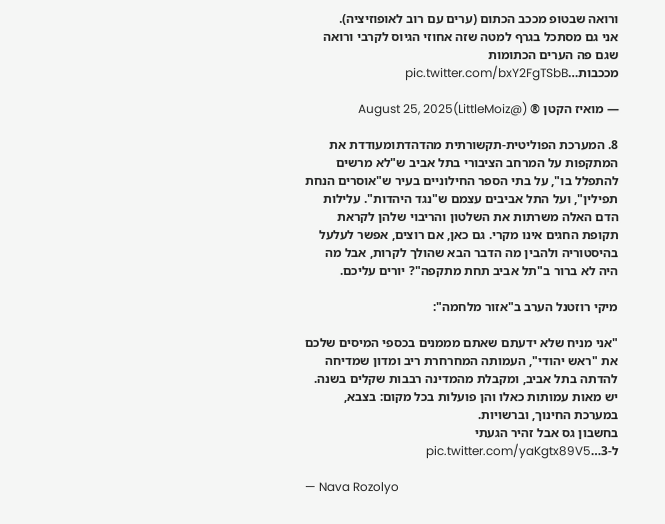ורואה שבטופ מככב הכתום (ערים עם רוב לאופוזיציה).
אני גם מסתכל בגרף למטה שזה אחוזי הגיוס לקרבי ורואה שגם פה הערים הכתומות מככבות…pic.twitter.com/bxY2FgTSbB

— מואיז הקטן ® (@LittleMoiz)August 25, 2025

8. המערכת הפוליטית-תקשורתית מהדהדתומעודדת את המתקפות על המרחב הציבורי בתל אביב ש"לא מרשים להתפלל בו", על בתי הספר החילוניים בעיר ש"אוסרים הנחת תפילין", ועל התל אביבים עצמם ש"נגד היהדות". עלילות הדם האלה משרתות את השלטון והריבוי שלהן לקראת תקופת החגים אינו מקרי. גם כאן, אם רוצים, אפשר לעלעל בהיסטוריה ולהבין מה הדבר הבא שהולך לקרות, אבל מה היה לא ברור ב"תל אביב תחת מתקפה"? יורים עליכם.

מיקי רוזטנל הערב ב"אזור מלחמה":

"אני מניח שלא ידעתם שאתם מממנים בכספי המיסים שלכם את "ראש יהודי", העמותה המחרחרת ריב ומדון שמדיחה להדתה בתל אביב, ומקבלת מהמדינה רבבות שקלים בשנה.
יש מאות עמותות כאלו והן פועלות בכל מקום: בצבא, במערכת החינוך, וברשויות.
בחשבון גס אבל זהיר הגעתי ל-3…pic.twitter.com/yaKgtx89V5

— Nava Rozolyo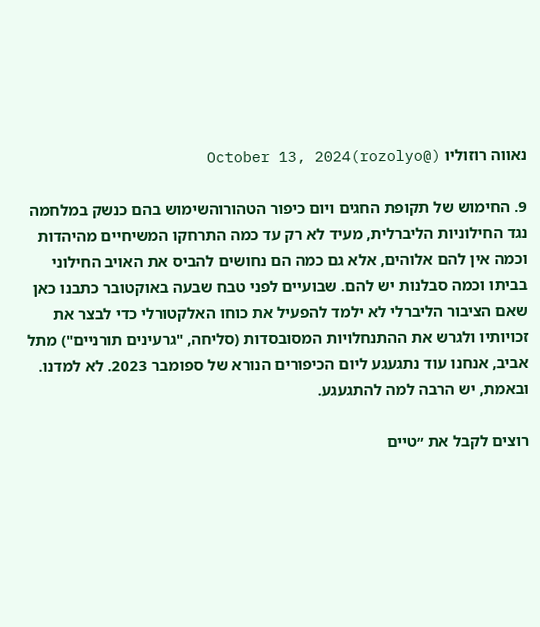נאווה רוזוליו (@rozolyo)October 13, 2024

9. החימוש של תקופת החגים ויום כיפור הטהורוהשימוש בהם כנשק במלחמה נגד החילוניות הליברלית, מעיד לא רק עד כמה התרחקו המשיחיים מהיהדות וכמה אין להם אלוהים, אלא גם כמה הם נחושים להביס את האויב החילוני בביתו וכמה סבלנות יש להם. שבועיים לפני טבח שבעה באוקטובר כתבנו כאן שאם הציבור הליברלי לא ילמד להפעיל את כוחו האלקטורלי כדי לבצר את זכויותיו ולגרש את ההתנחלויות המסובסדות (סליחה, "גרעינים תורניים") מתל אביב, אנחנו עוד נתגעגע ליום הכיפורים הנורא של ספומבר 2023. לא למדנו. ובאמת, יש הרבה למה להתגעגע.

רוצים לקבל את ״טיים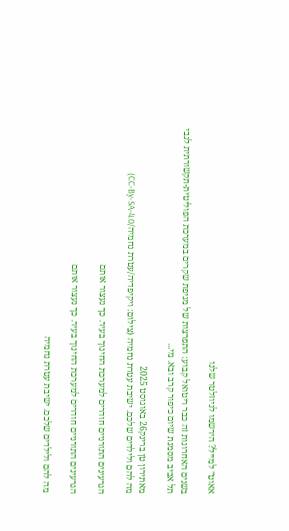אאוט״ למייל? הירשמו לניוזלטר שלנו

בשנים האחרונות זה כבר ריטואל קבוע: התפרצות של מגיפת שקרים במערכת הפוליטית-תקשורתית לגבי תל אביב מסמנת שיום כיפור קרב ובא. מי...

מאתירון טן ברינק26 באוגוסט 2025
מה להם ולילדים שלכם. ישיבת עטרת נחמיה (צילום: ויקיפדיה/עטרת נחמיה/CC-By-SA-4.0)

הגרעינים התורניים חודרים למערכת החינוך בעיר. כך נעצור אותם

הגרעינים התורניים חודרים למערכת החינוך בעיר. כך נעצור אותם

מה להם ולילדים שלכם. ישיבת עטרת נחמיה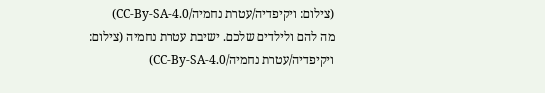(צילום: ויקיפדיה/עטרת נחמיה/CC-By-SA-4.0)
מה להם ולילדים שלכם. ישיבת עטרת נחמיה (צילום: ויקיפדיה/עטרת נחמיה/CC-By-SA-4.0)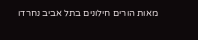מאות הורים חילונים בתל אביב נחרדו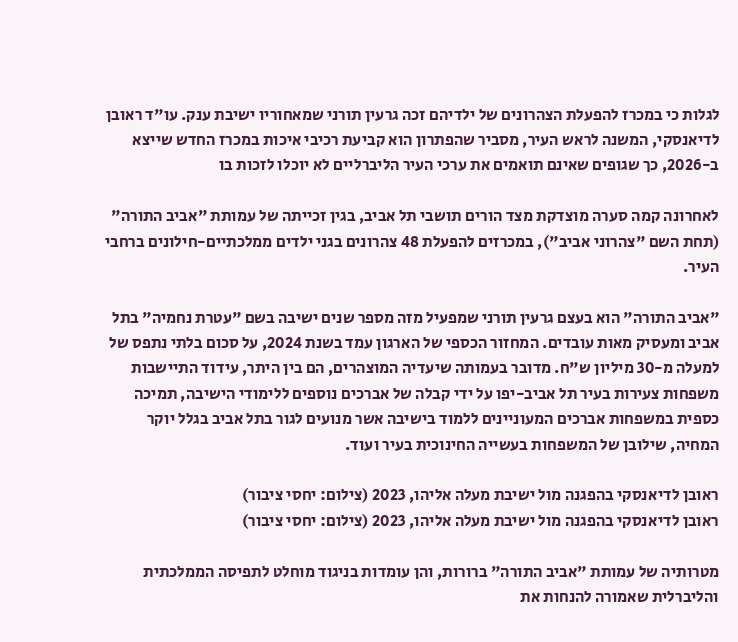לגלות כי במכרז להפעלת הצהרונים של ילדיהם זכה גרעין תורני שמאחוריו ישיבת ענק. עו"ד ראובן לדיאנסקי, המשנה לראש העיר, מסביר שהפתרון הוא קביעת רכיבי איכות במכרז החדש שייצא ב-2026, כך שגופים שאינם תואמים את ערכי העיר הליברליים לא יוכלו לזכות בו

לאחרונה קמה סערה מוצדקת מצד הורים תושבי תל אביב, בגין זכייתה של עמותת "אביב התורה" (תחת השם "צהרוני אביב"), במכרזים להפעלת 48 צהרונים בגני ילדים ממלכתיים-חילונים ברחבי העיר.

"אביב התורה" הוא בעצם גרעין תורני שמפעיל מזה מספר שנים ישיבה בשם "עטרת נחמיה" בתל אביב ומעסיק מאות עובדים. המחזור הכספי של הארגון עמד בשנת 2024, על סכום בלתי נתפס של למעלה מ-30 מיליון ש"ח. מדובר בעמותה שיעדיה המוצהרים, הם בין היתר, עידוד התיישבות משפחות צעירות בעיר תל אביב-יפו על ידי קבלה של אברכים נוספים ללימודי הישיבה, תמיכה כספית במשפחות אברכים המעוניינים ללמוד בישיבה אשר מנועים לגור בתל אביב בגלל יוקר המחיה, שילובן של המשפחות בעשייה החינוכית בעיר ועוד.

ראובן לדיאנסקי בהפגנה מול ישיבת מעלה אליהו, 2023 (צילום: יחסי ציבור)
ראובן לדיאנסקי בהפגנה מול ישיבת מעלה אליהו, 2023 (צילום: יחסי ציבור)

מטרותיה של עמותת "אביב התורה" ברורות, והן עומדות בניגוד מוחלט לתפיסה הממלכתית והליברלית שאמורה להנחות את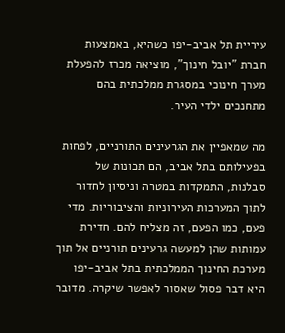עיריית תל אביב-יפו כשהיא, באמצעות חברת "יובל חינוך", מוציאה מכרז להפעלת מערך חינוכי במסגרת ממלכתית בהם מתחנכים ילדי העיר.

מה שמאפיין את הגרעינים התורניים, לפחות בפעילותם בתל אביב, הם תכונות של סבלנות, התמקדות במטרה וניסיון לחדור לתוך המערכות העירוניות והציבוריות. מדי פעם, כמו הפעם, זה מצליח להם. חדירת עמותות שהן למעשה גרעינים תורניים אל תוך מערכת החינוך הממלכתית בתל אביב-יפו היא דבר פסול שאסור לאפשר שיקרה. מדובר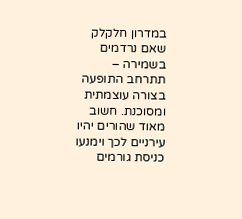במדרון חלקלק שאם נרדמים בשמירה – תתרחב התופעה בצורה עוצמתית ומסוכנת. חשוב מאוד שהורים יהיו עירניים לכך וימנעו כניסת גורמים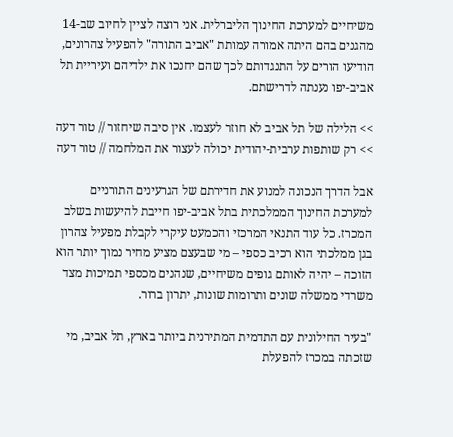משיחיים למערכת החינוך הליברלית. אני רוצה לציין לחיוב שב-14 מהגנים בהם היתה אמורה עמותת "אביב התורה" להפעיל צהרונים, הודיעו הורים על התנגדותם לכך שהם יחנכו את ילדיהם ועיריית תל אביב-יפו נענתה לדרישתם.

>> הלילה של תל אביב לא חוזר לעצמו. אין סיבה שיחזור // טור דעה
>> רק שותפות ערבית-יהודית יכולה לעצור את המלחמה // טור דעה

אבל הדרך הנכונה למנוע את חדירתם של הגרעינים התורניים למערכת החינוך הממלכתית בתל אביב-יפו חייבת להיעשות בשלב המכרז. כל עוד התנאי המרכזי והכמעט עיקרי לקבלת מפעיל צהרון בגן ממלכתי הוא רכיב כספי – מי שבעצם מציע מחיר נמוך יותר הוא הזוכה – יהיה לאותם גופים משיחיים, שנהנים מכספי תמיכות מצד משרדי ממשלה שונים ותרומות שונות, יתרון ברור.

"בעיר החילונית עם התדמית המתירנית ביותר בארץ, תל אביב, מי שזכתה במכרז להפעלת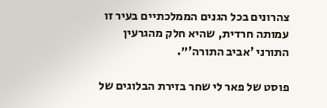צהרונים בכל הגנים הממלכתיים בעיר זו עמותה חרדית, שהיא חלק מהגרעין התורני 'אביב התורה'״.

פוסט של פאר לי שחר בזירת הבלוגים של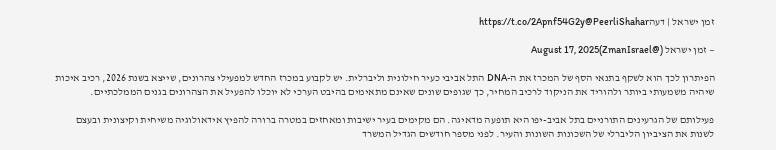זמן ישראל | דעהhttps://t.co/2Apnf54G2y@PeerliShahar

— זמן ישראל (@ZmanIsrael)August 17, 2025

הפיתרון לכך הוא לשקף בתנאי הסף של המכרז את ה-DNA התל אביבי כעיר חילונית וליברלית. יש לקבוע במכרז החדש למפעילי צהרונים, שייצא בשנת 2026, רכיב איכות שיהיה משמעותי ביותר ולהוריד את הניקוד לרכיב המחיר, כך שגופים שונים שאינם מתאימים בהיבט הערכי לא יוכלו להפעיל את הצהרונים בגנים הממלכתיים.

פעילותם של הגרעינים התורניים בתל אביב-יפו היא תופעה מדאיגה. הם מקימים בעיר ישיבות ומאחזים במטרה ברורה להפיץ אידאולוגיה משיחית וקיצונית ובעצם לשנות את הציביון הליברלי של השכונות השונות והעיר. לפני מספר חודשים הגדיל המשרד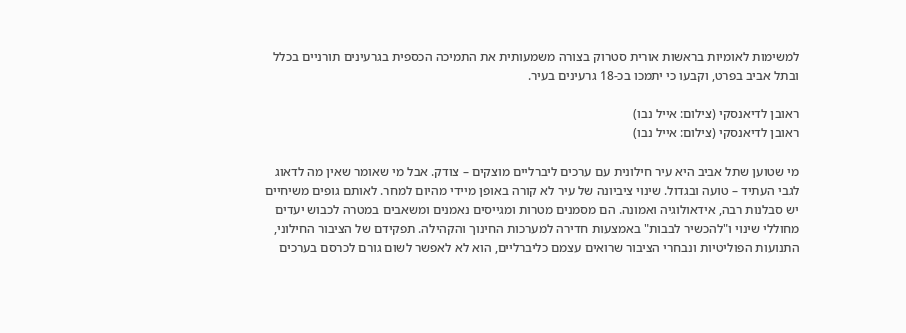למשימות לאומיות בראשות אורית סטרוק בצורה משמעותית את התמיכה הכספית בגרעינים תורניים בכלל ובתל אביב בפרט, וקבעו כי יתמכו בכ-18 גרעינים בעיר.

ראובן לדיאנסקי (צילום: אייל נבו)
ראובן לדיאנסקי (צילום: אייל נבו)

מי שטוען שתל אביב היא עיר חילונית עם ערכים ליברליים מוצקים – צודק. אבל מי שאומר שאין מה לדאוג לגבי העתיד – טועה ובגדול. שינוי ציביונה של עיר לא קורה באופן מיידי מהיום למחר. לאותם גופים משיחיים יש סבלנות רבה, אידאולוגיה ואמונה. הם מסמנים מטרות ומגייסים נאמנים ומשאבים במטרה לכבוש יעדים מחוללי שינוי ו"להכשיר לבבות" באמצעות חדירה למערכות החינוך והקהילה. תפקידם של הציבור החילוני, התנועות הפוליטיות ונבחרי הציבור שרואים עצמם כליברליים, הוא לא לאפשר לשום גורם לכרסם בערכים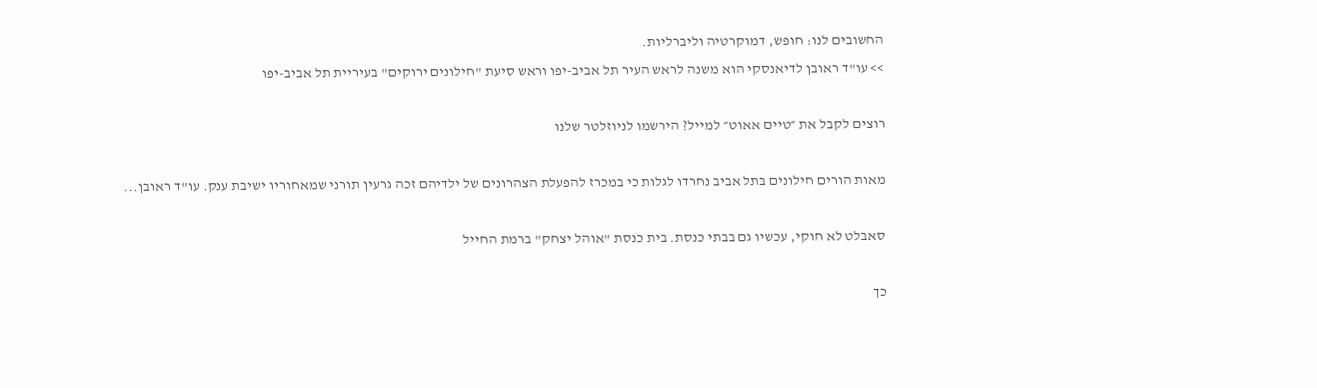החשובים לנו: חופש, דמוקרטיה וליברליות.
>> עו"ד ראובן לדיאנסקי הוא משנה לראש העיר תל אביב-יפו וראש סיעת "חילונים ירוקים" בעיריית תל אביב-יפו

רוצים לקבל את ״טיים אאוט״ למייל? הירשמו לניוזלטר שלנו

מאות הורים חילונים בתל אביב נחרדו לגלות כי במכרז להפעלת הצהרונים של ילדיהם זכה גרעין תורני שמאחוריו ישיבת ענק. עו"ד ראובן...

סאבלט לא חוקי, עכשיו גם בבתי כנסת. בית כנסת "אוהל יצחק" ברמת החייל

כך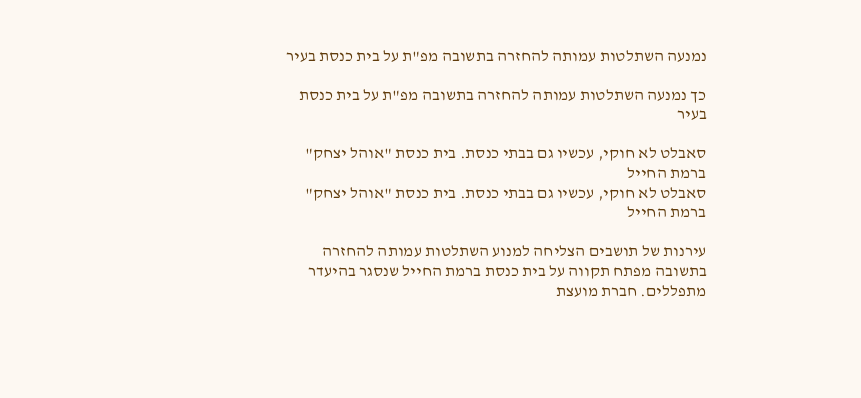נמנעה השתלטות עמותה להחזרה בתשובה מפ"ת על בית כנסת בעיר

כך נמנעה השתלטות עמותה להחזרה בתשובה מפ"ת על בית כנסת בעיר

סאבלט לא חוקי, עכשיו גם בבתי כנסת. בית כנסת "אוהל יצחק" ברמת החייל
סאבלט לא חוקי, עכשיו גם בבתי כנסת. בית כנסת "אוהל יצחק" ברמת החייל

עירנות של תושבים הצליחה למנוע השתלטות עמותה להחזרה בתשובה מפתח תקווה על בית כנסת ברמת החייל שנסגר בהיעדר מתפללים. חברת מועצת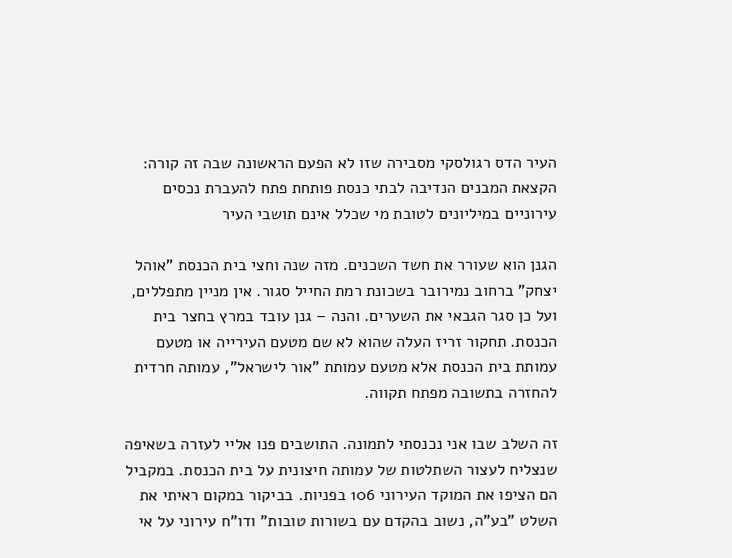העיר הדס רגולסקי מסבירה שזו לא הפעם הראשונה שבה זה קורה: הקצאת המבנים הנדיבה לבתי כנסת פותחת פתח להעברת נכסים עירוניים במיליונים לטובת מי שכלל אינם תושבי העיר

הגנן הוא שעורר את חשד השכנים. מזה שנה וחצי בית הכנסת "אוהל יצחק" ברחוב נמירובר בשכונת רמת החייל סגור. אין מניין מתפללים, ועל כן סגר הגבאי את השערים. והנה – גנן עובד במרץ בחצר בית הכנסת. תחקור זריז העלה שהוא לא שם מטעם העירייה או מטעם עמותת בית הכנסת אלא מטעם עמותת "אור לישראל", עמותה חרדית להחזרה בתשובה מפתח תקווה.

זה השלב שבו אני נכנסתי לתמונה. התושבים פנו אליי לעזרה בשאיפה שנצליח לעצור השתלטות של עמותה חיצונית על בית הכנסת. במקביל הם הציפו את המוקד העירוני 106 בפניות. בביקור במקום ראיתי את השלט "בע"ה, נשוב בהקדם עם בשורות טובות" ודו"ח עירוני על אי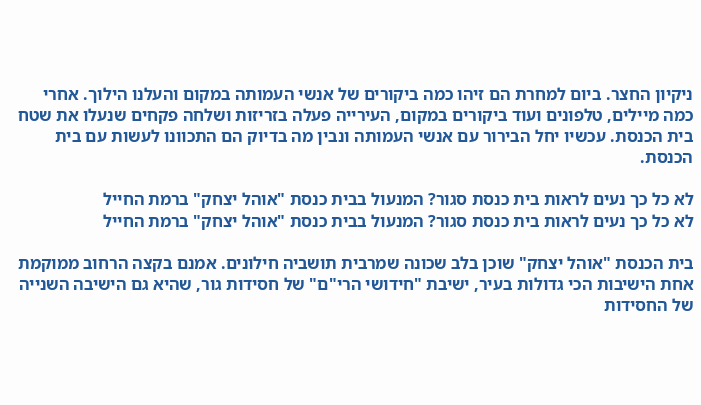ניקיון החצר. ביום למחרת הם זיהו כמה ביקורים של אנשי העמותה במקום והעלנו הילוך. אחרי כמה מיילים, טלפונים ועוד ביקורים במקום, העירייה פעלה בזריזות ושלחה פקחים שנעלו את שטח בית הכנסת. עכשיו יחל הבירור עם אנשי העמותה ונבין מה בדיוק הם התכוונו לעשות עם בית הכנסת.

לא כל כך נעים לראות בית כנסת סגור? המנעול בבית כנסת "אוהל יצחק" ברמת החייל
לא כל כך נעים לראות בית כנסת סגור? המנעול בבית כנסת "אוהל יצחק" ברמת החייל

בית הכנסת "אוהל יצחק" שוכן בלב שכונה שמרבית תושביה חילונים. אמנם בקצה הרחוב ממוקמת אחת הישיבות הכי גדולות בעיר, ישיבת "חידושי הרי"ם" של חסידות גור, שהיא גם הישיבה השנייה של החסידות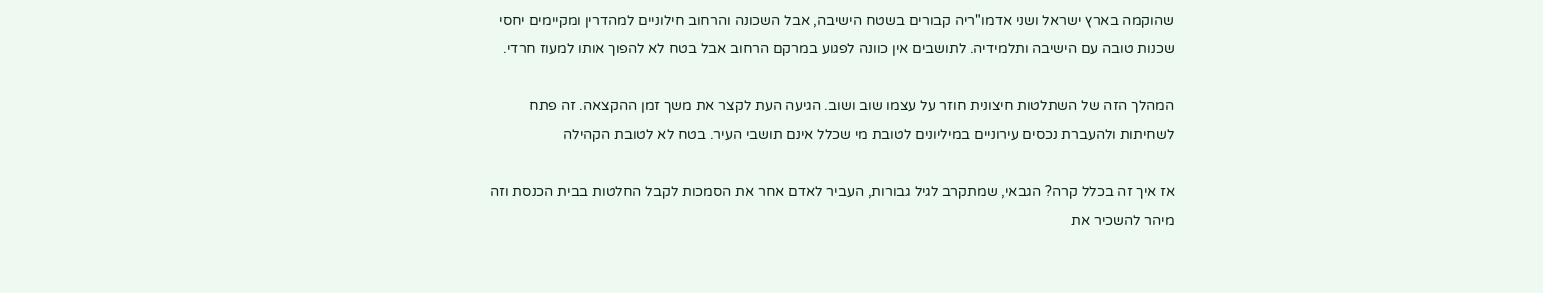שהוקמה בארץ ישראל ושני אדמו"ריה קבורים בשטח הישיבה, אבל השכונה והרחוב חילוניים למהדרין ומקיימים יחסי שכנות טובה עם הישיבה ותלמידיה. לתושבים אין כוונה לפגוע במרקם הרחוב אבל בטח לא להפוך אותו למעוז חרדי.

המהלך הזה של השתלטות חיצונית חוזר על עצמו שוב ושוב. הגיעה העת לקצר את משך זמן ההקצאה. זה פתח לשחיתות ולהעברת נכסים עירוניים במיליונים לטובת מי שכלל אינם תושבי העיר. בטח לא לטובת הקהילה

אז איך זה בכלל קרה? הגבאי, שמתקרב לגיל גבורות, העביר לאדם אחר את הסמכות לקבל החלטות בבית הכנסת וזה מיהר להשכיר את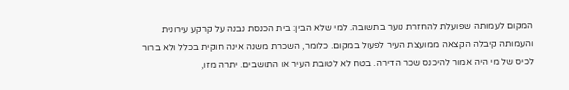המקום לעמותה שפועלת להחזרת נוער בתשובה. למי שלא הבין: בית הכנסת נבנה על קרקע עירונית והעמותה קיבלה הקצאה ממועצת העיר לפעול במקום. כלומר, השכרת משנה אינה חוקית בכלל ולא ברור לכיס של מי היה אמור להיכנס שכר הדירה. בטח לא לטובת העיר או התושבים. יתרה מזו,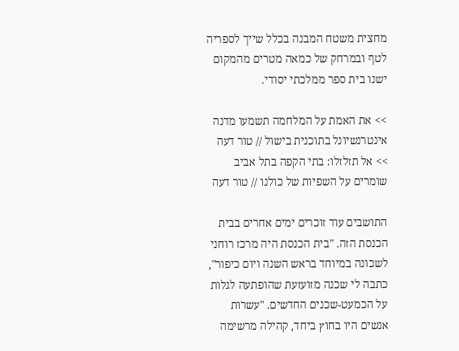מחצית משטח המבנה בכלל שייך לספריה לטף ובמרחק של כמאה מטרים מהמקום ישנו בית ספר ממלכתי יסודי.

>> את האמת על המלחמה תשמעו מדנה אינטרנשיונל בתוכנית בישול // טור דעה
>> אל תזלזלו: בתי הקפה בתל אביב שומרים על השפיות של כולנו // טור דעה

התושבים עוד זוכרים ימים אחרים בבית הכנסת הזה. "בית הכנסת היה מרכז רוחני לשכונה במיוחד בראש השנה ויום כיפור", כתבה לי שכנה מזועזעת שהופתעה לגלות על הכמעט-שכנים החדשים. "עשרות אנשים היו בחוץ ביחד, קהילה מרשימה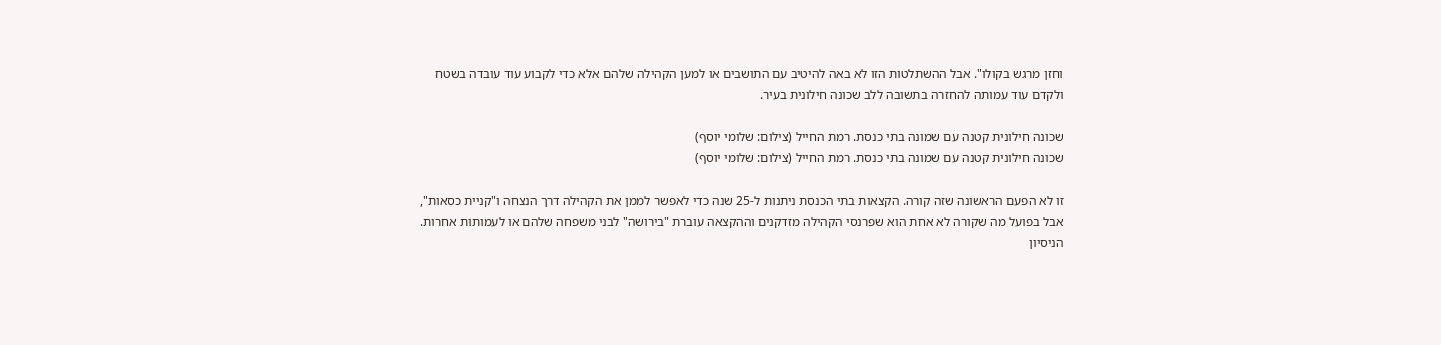וחזן מרגש בקולו". אבל ההשתלטות הזו לא באה להיטיב עם התושבים או למען הקהילה שלהם אלא כדי לקבוע עוד עובדה בשטח ולקדם עוד עמותה להחזרה בתשובה ללב שכונה חילונית בעיר.

שכונה חילונית קטנה עם שמונה בתי כנסת. רמת החייל (צילום: שלומי יוסף)
שכונה חילונית קטנה עם שמונה בתי כנסת. רמת החייל (צילום: שלומי יוסף)

זו לא הפעם הראשונה שזה קורה. הקצאות בתי הכנסת ניתנות ל-25 שנה כדי לאפשר לממן את הקהילה דרך הנצחה ו"קניית כסאות", אבל בפועל מה שקורה לא אחת הוא שפרנסי הקהילה מזדקנים וההקצאה עוברת "בירושה" לבני משפחה שלהם או לעמותות אחרות. הניסיון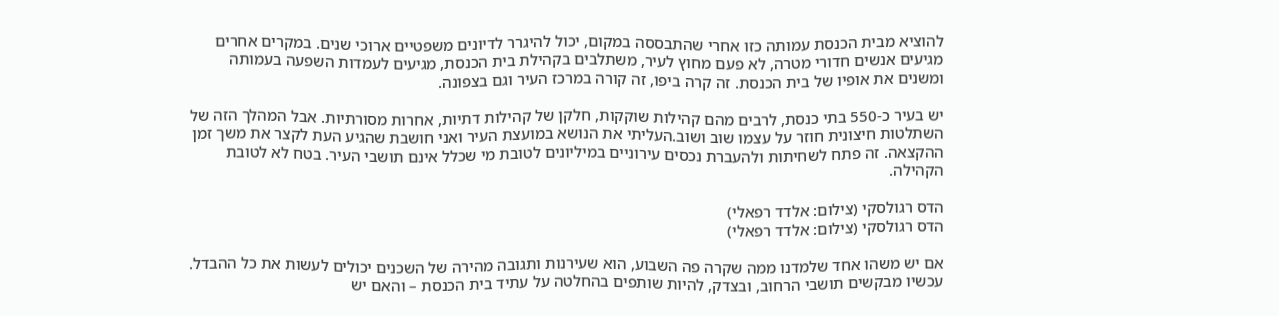להוציא מבית הכנסת עמותה כזו אחרי שהתבססה במקום, יכול להיגרר לדיונים משפטיים ארוכי שנים. במקרים אחרים מגיעים אנשים חדורי מטרה, לא פעם מחוץ לעיר, משתלבים בקהילת בית הכנסת, מגיעים לעמדות השפעה בעמותה ומשנים את אופיו של בית הכנסת. זה קרה ביפו, זה קורה במרכז העיר וגם בצפונה.

יש בעיר כ-550 בתי כנסת, לרבים מהם קהילות שוקקות, חלקן של קהילות דתיות, אחרות מסורתיות. אבל המהלך הזה של השתלטות חיצונית חוזר על עצמו שוב ושוב.העליתי את הנושא במועצת העיר ואני חושבת שהגיע העת לקצר את משך זמן ההקצאה. זה פתח לשחיתות ולהעברת נכסים עירוניים במיליונים לטובת מי שכלל אינם תושבי העיר. בטח לא לטובת הקהילה.

הדס רגולסקי (צילום: אלדד רפאלי)
הדס רגולסקי (צילום: אלדד רפאלי)

אם יש משהו אחד שלמדנו ממה שקרה פה השבוע, הוא שעירנות ותגובה מהירה של השכנים יכולים לעשות את כל ההבדל. עכשיו מבקשים תושבי הרחוב, ובצדק, להיות שותפים בהחלטה על עתיד בית הכנסת – והאם יש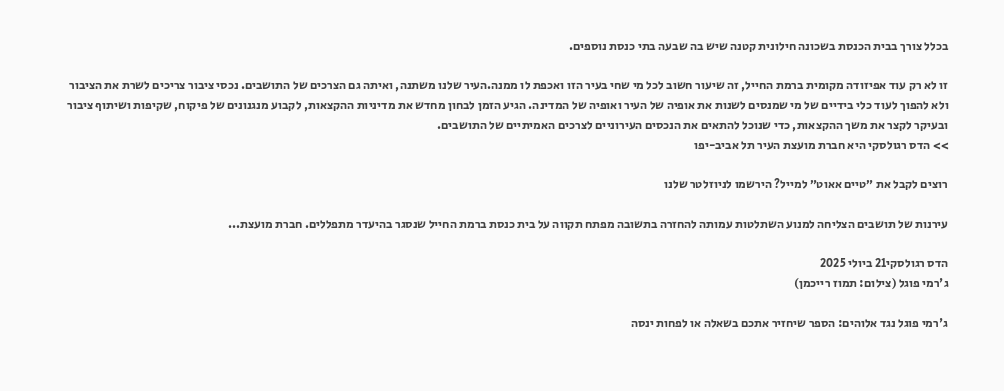בכלל צורך בבית הכנסת בשכונה חילונית קטנה שיש בה שבעה בתי כנסת נוספים.

זו לא רק עוד אפיזודה מקומית ברמת החייל, זה שיעור חשוב לכל מי שחי בעיר הזו ואכפת לו ממנה.העיר שלנו משתנה, ואיתה גם הצרכים של התושבים. נכסי ציבור צריכים לשרת את הציבור ולא להפוך לעוד כלי בידיים של מי שמנסים לשנות את אופיה של העיר ואופיה של המדינה. הגיע הזמן לבחון מחדש את מדיניות ההקצאות, לקבוע מנגנונים של פיקוח, שקיפות ושיתוף ציבור ובעיקר לקצר את משך ההקצאות, כדי שנוכל להתאים את הנכסים העירוניים לצרכים האמיתיים של התושבים.
>> הדס רגולסקי היא חברת מועצת העיר תל אביב-יפו

רוצים לקבל את ״טיים אאוט״ למייל? הירשמו לניוזלטר שלנו

עירנות של תושבים הצליחה למנוע השתלטות עמותה להחזרה בתשובה מפתח תקווה על בית כנסת ברמת החייל שנסגר בהיעדר מתפללים. חברת מועצת...

הדס רגולסקי21 ביולי 2025
ג'רמי פוגל (צילום: תמוז רייכמן)

ג'רמי פוגל נגד אלוהים: הספר שיחזיר אתכם בשאלה או לפחות ינסה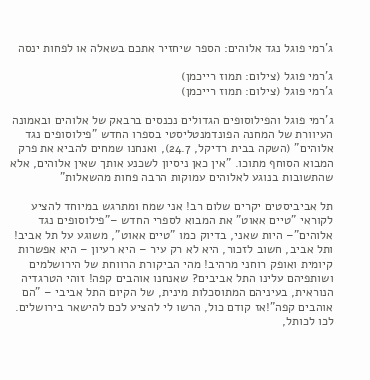ג'רמי פוגל נגד אלוהים: הספר שיחזיר אתכם בשאלה או לפחות ינסה

ג'רמי פוגל (צילום: תמוז רייכמן)
ג'רמי פוגל (צילום: תמוז רייכמן)

ג'רמי פוגל והפילוסופים הגדולים נכנסים ברבאק של אלוהים ובאמונה העיוורת של המחנה הפונדמנטליסטי בספרו החדש "פילוסופים נגד אלוהים" (השקה בבית רדיקל, 24.7), ואנחנו שמחים להביא את פרק המבוא הסוחף מתוכו. "אין כאן ניסיון לשכנע אותך שאין אלוהים, אלא שהתשובות בנוגע לאלוהים עמוקות הרבה פחות מהשאלות"

תל אביביסטים יקרים שלום רב! אני שמח ומתרגש במיוחד להציע לקוראי "טיים אאוט" את המבוא לספרי החדש –"פילוסופים נגד אלוהים"– היות שאני, בדיוק כמו "טיים אאוט", משוגע על תל אביב! ותל אביב, חשוב לזכור, היא לא רק עיר – היא רעיון – היא אפשרות קיומית ואופק רוחני מרהיב! מהי הביקורת הרווחת של הירושלמים ושותפיהם עלינו התל אביבים? שאנחנו אוהבים קפה! זוהי הטרגדיה הנוראית, בעיניהם המתוסכלות מינית, של הקיום התל אביבי – "הם אוהבים קפה"!אז קודם כול, הרשו לי להציע לכם להישאר בירושלים. לכו לכותל,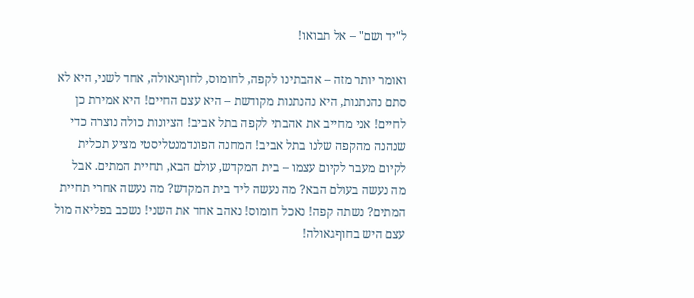ל"יד ושם" – אל תבואו!

ואומר יותר מזה – אהבתינו לקפה, לחומוס, לחוףגאולה, אחד לשני, היא לא סתם נהנתנות, היא נהנתנות מקודשת – היא עצם החיים! היא אמירת כן לחיים! אני מחייב את אהבתי לקפה בתל אביב! הציונות כולה נוצרה כדי שנהנה מהקפה שלנו בתל אביב! המחנה הפונדמנטליסטי מציע תכלית לקיום מעבר לקיום עצמו – בית המקדש, עולם הבא, תחיית המתים. אבל מה נעשה בעולם הבא? מה נעשה ליד בית המקדש? מה נעשה אחרי תחיית המתים? נשתה קפה! נאכל חומוס! נאהב אחד את השני! נשכב בפליאה מול עצם היש בחוףגאולה!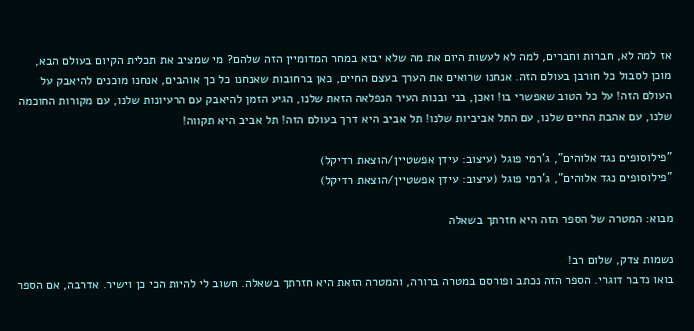אז למה לא, חברות וחברים, למה לא לעשות היום את מה שלא יבוא במחר המדומיין הזה שלהם? מי שמציב את תכלית הקיום בעולם הבא, מוכן לסבול כל חורבן בעולם הזה. אנחנו שרואים את הערך בעצם החיים, כאן ברחובות שאנחנו כל כך אוהבים, אנחנו מוכנים להיאבק על העולם הזה! על כל הטוב שאפשרי בו! ואכן, בני ובנות העיר הנפלאה הזאת שלנו, הגיע הזמן להיאבק עם הרעיונות שלנו, עם מקורות החוכמה שלנו, עם אהבת החיים שלנו, עם התל אביביות שלנו! תל אביב היא דרך בעולם הזה! תל אביב היא תקווה!

"פילוסופים נגד אלוהים", ג'רמי פוגל (עיצוב: עידן אפשטיין/הוצאת רדיקל)
"פילוסופים נגד אלוהים", ג'רמי פוגל (עיצוב: עידן אפשטיין/הוצאת רדיקל)

מבוא: המטרה של הספר הזה היא חזרתך בשאלה

נשמות צדק, שלום רב!
בואו נדבר דוגרי. הספר הזה נכתב ופורסם במטרה ברורה, והמטרה הזאת היא חזרתך בשאלה. חשוב לי להיות הכי כן וישיר. אדרבה, אם הספר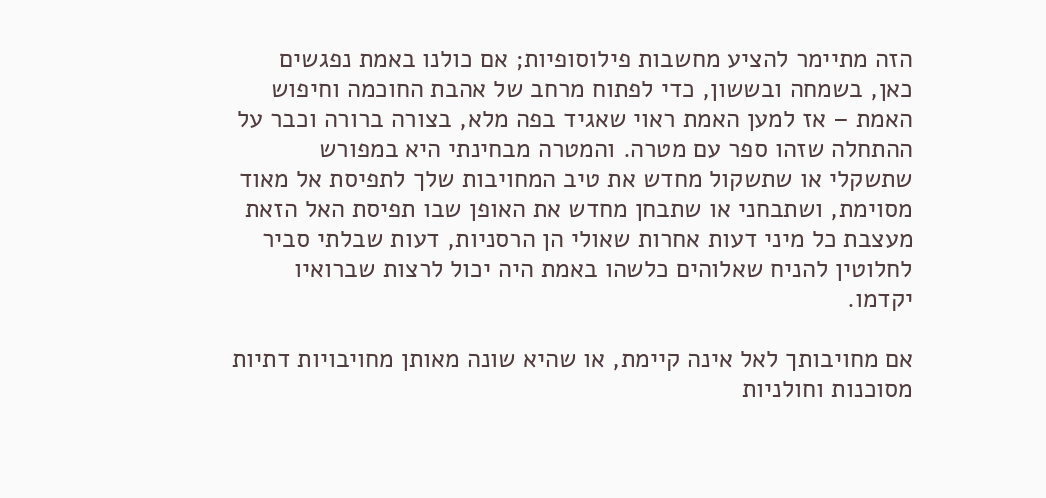הזה מתיימר להציע מחשבות פילוסופיות; אם כולנו באמת נפגשים כאן, בשמחה ובששון, כדי לפתוח מרחב של אהבת החוכמה וחיפוש האמת – אז למען האמת ראוי שאגיד בפה מלא, בצורה ברורה וכבר על ההתחלה שזהו ספר עם מטרה. והמטרה מבחינתי היא במפורש שתשקלי או שתשקול מחדש את טיב המחויבות שלך לתפיסת אל מאוד מסוימת, ושתבחני או שתבחן מחדש את האופן שבו תפיסת האל הזאת מעצבת כל מיני דעות אחרות שאולי הן הרסניות, דעות שבלתי סביר לחלוטין להניח שאלוהים כלשהו באמת היה יכול לרצות שברואיו יקדמו.

אם מחויבותך לאל אינה קיימת, או שהיא שונה מאותן מחויבויות דתיות מסוכנות וחולניות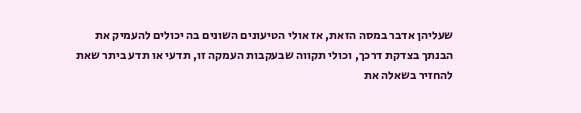שעליהן אדבר במסה הזאת, אז אולי הטיעונים השונים בה יכולים להעמיק את הבנתך בצדקת דרכך, וכולי תקווה שבעקבות העמקה זו, תדעי או תדע ביתר שאת להחזיר בשאלה את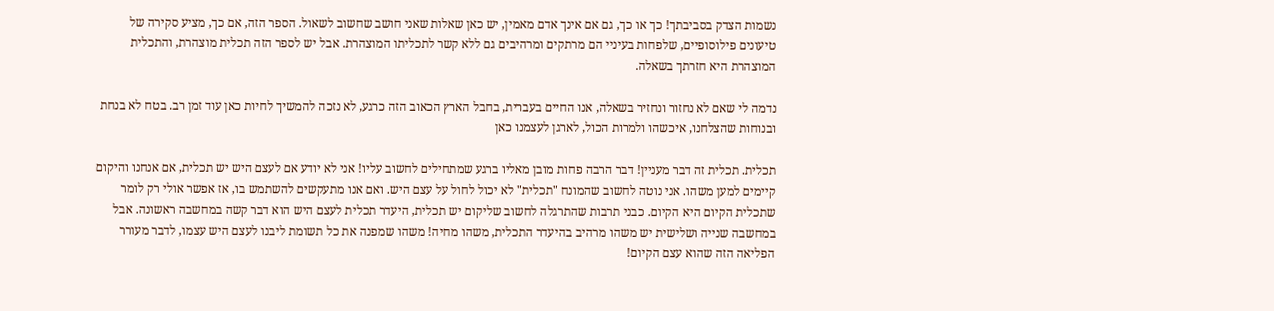נשמות הצדק בסביבתך! כך או כך, גם אם אינך אדם מאמין, יש כאן שאלות שאני חושב שחשוב לשאול. הספר הזה, אם כך, מציע סקירה של טיעונים פילוסופיים, שלפחות בעיניי הם מרתקים ומרהיבים גם ללא קשר לתכליתו המוצהרת. אבל יש לספר הזה תכלית מוצהרת, והתכלית המוצהרת היא חזרתך בשאלה.

נדמה לי שאם לא נחזור ונחזיר בשאלה, אנו החיים בעברית, בחבל הארץ הכאוב הזה כרגע, לא נזכה להמשיך לחיות כאן עוד זמן רב. בטח לא בנחת ובנוחות שהצלחנו, איכשהו ולמרות הכול, לארגן לעצמנו כאן

תכלית. תכלית זה דבר מעניין! דבר הרבה פחות מובן מאליו ברגע שמתחילים לחשוב עליו! אני לא יודע אם לעצם היש יש תכלית, אם אנחנו והיקום קיימים למען משהו. אני נוטה לחשוב שהמונח "תכלית" לא יכול לחול על עצם היש. ואם אנו מתעקשים להשתמש בו, אז אפשר אולי רק לומר שתכלית הקיום היא הקיום. כבני תרבות שהתרגלה לחשוב שליקום יש תכלית, היעדר תכלית לעצם היש הוא דבר קשה במחשבה ראשונה. אבל במחשבה שנייה ושלישית יש משהו מרהיב בהיעדר התכלית, משהו מחיה! משהו שמפנה את כל תשומת ליבנו לעצם היש עצמו, לדבר מעורר הפליאה הזה שהוא עצם הקיום!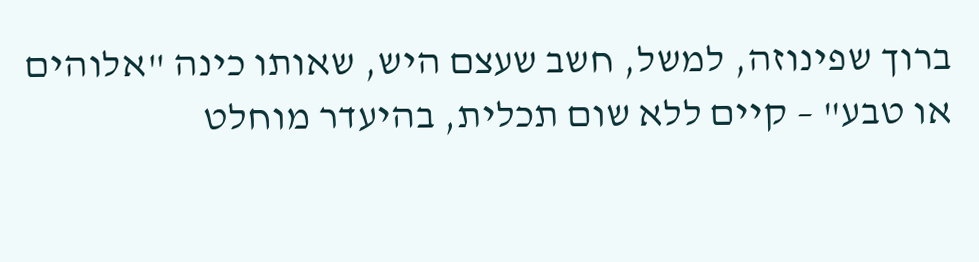ברוך שפינוזה, למשל, חשב שעצם היש, שאותו כינה "אלוהים או טבע" – קיים ללא שום תכלית, בהיעדר מוחלט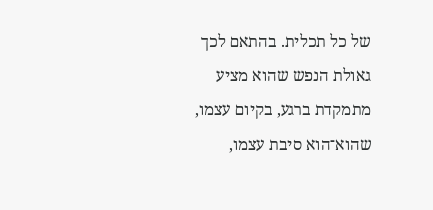של כל תכלית. בהתאם לכך גאולת הנפש שהוא מציע מתמקדת ברגע, בקיום עצמו, שהוא־הוא סיבת עצמו,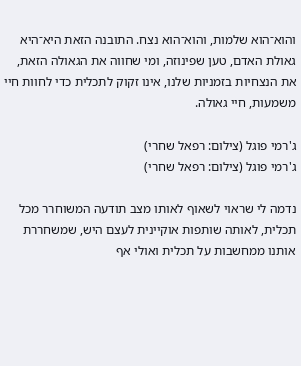והוא־הוא שלמות, והוא־הוא נצח. התובנה הזאת היא־היא גאולת האדם, טען שפינוזה, ומי שחווה את הגאולה הזאת, את הנצחיות בזמניות שלנו, אינו זקוק לתכלית כדי לחוות חיי משמעות, חיי גאולה.

ג'רמי פוגל (צילום: רפאל שחרי)
ג'רמי פוגל (צילום: רפאל שחרי)

נדמה לי שראוי לשאוף לאותו מצב תודעה המשוחרר מכל תכלית, לאותה שותפות אוקיינית לעצם היש, שמשחררת אותנו ממחשבות על תכלית ואולי אף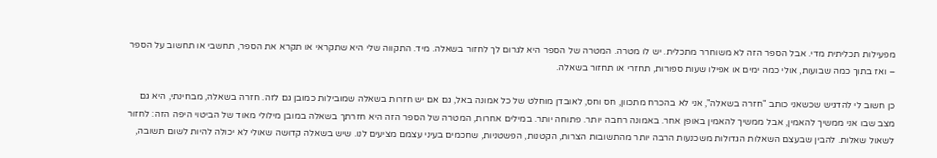מפעילות תכליתית מדי. אבל הספר הזה לא משוחרר מתכלית. יש לו מטרה. המטרה של הספר היא לגרום לך לחזור בשאלה. מיד. התקווה שלי היא שתקראי או תקרא את הספר, תחשבי או תחשוב על הספר – ואז בתוך כמה שבועות, אולי כמה ימים או אפילו שעות ספורות, תחזרי או תחזור בשאלה.

כן חשוב לי להדגיש שכשאני כותב "חזרה בשאלה", אני לא בהכרח מתכוון, חס וחס, לאובדן מוחלט של כל אמונה באל, גם אם יש חזרות בשאלה שמובילות כמובן גם לזה. חזרה בשאלה, מבחינתי, היא גם מצב שבו אני ממשיך להאמין, אבל ממשיך להאמין באופן אחר. באמונה רחבה יותר. פתוחה יותר. במילים אחרות, המטרה של הספר הזה היא חזרתך בשאלה במובן מילולי מאוד של הביטוי היפה הזה: לחזור לשאול שאלות. להבין שבעצם השאלות הגדולות משכנעות הרבה יותר מהתשובות הצרות, הקטנות, הפשטניות, שחכמים בעיני עצמם מציעים לנו. שיש בשאלה קדוּשה שאולי לא יכולה להיות לשום תשובה,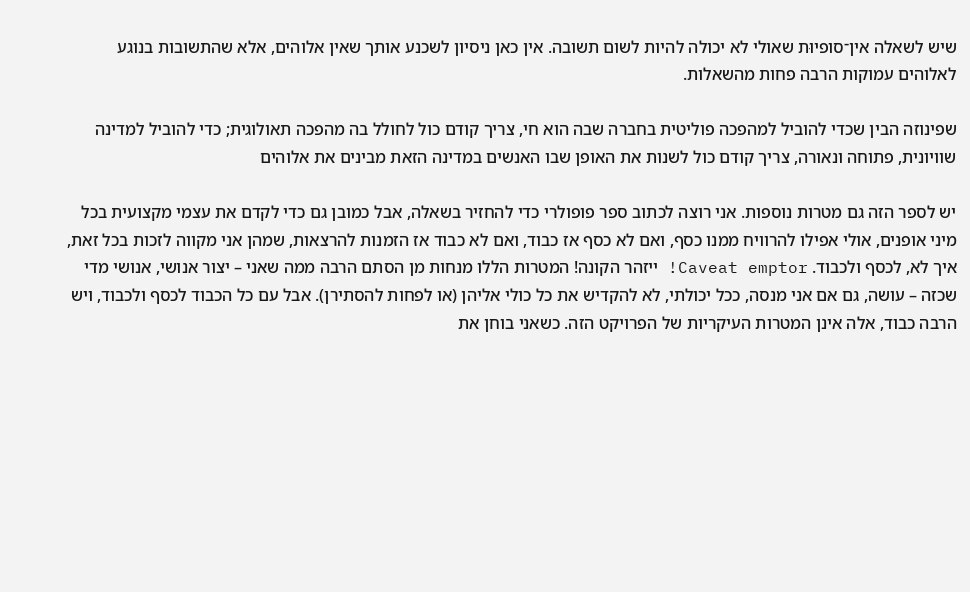שיש לשאלה אין־סופיוּת שאולי לא יכולה להיות לשום תשובה. אין כאן ניסיון לשכנע אותך שאין אלוהים, אלא שהתשובות בנוגע לאלוהים עמוקות הרבה פחות מהשאלות.

שפינוזה הבין שכדי להוביל למהפכה פוליטית בחברה שבה הוא חי, צריך קודם כול לחולל בה מהפכה תאולוגית; כדי להוביל למדינה שוויונית, פתוחה ונאורה, צריך קודם כול לשנות את האופן שבו האנשים במדינה הזאת מבינים את אלוהים

יש לספר הזה גם מטרות נוספות. אני רוצה לכתוב ספר פופולרי כדי להחזיר בשאלה, אבל כמובן גם כדי לקדם את עצמי מקצועית בכל מיני אופנים, אולי אפילו להרוויח ממנו כסף, ואם לא כסף אז כבוד, ואם לא כבוד אז הזמנות להרצאות, שמהן אני מקווה לזכות בכל זאת, איך לא, לכסף ולכבוד. Caveat emptor! ייזהר הקונה! המטרות הללו מנחות מן הסתם הרבה ממה שאני – יצור אנושי, אנושי מדי שכזה – עושה, גם אם אני מנסה, ככל יכולתי, לא להקדיש את כל כולי אליהן (או לפחות להסתירן). אבל עם כל הכבוד לכסף ולכבוד, ויש הרבה כבוד, אלה אינן המטרות העיקריות של הפרויקט הזה. כשאני בוחן את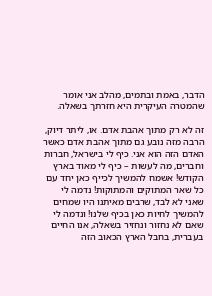הדבר, באמת ובתמים, מהלב אני אומר שהמטרה העיקרית היא חזרתך בשאלה.

זה לא רק מתוך אהבת אדם. או, ליתר דיוק, הרבה מזה נובע גם מתוך אהבת אדם כאשר האדם הזה הוא אני. כיף לי בישראל, חברות וחברים, מה לעשות – כיף לי מאוד בארץ הקודש! אשמח להמשיך לכייף כאן יחד עם כל שאר המתוקים והמתוקות! נדמה לי שאני לא לבד, שרבים מאיתנו היו שמחים להמשיך לחיות כאן בכיף שלנו! ונדמה לי שאם לא נחזור ונחזיר בשאלה, אנו החיים בעברית, בחבל הארץ הכאוב הזה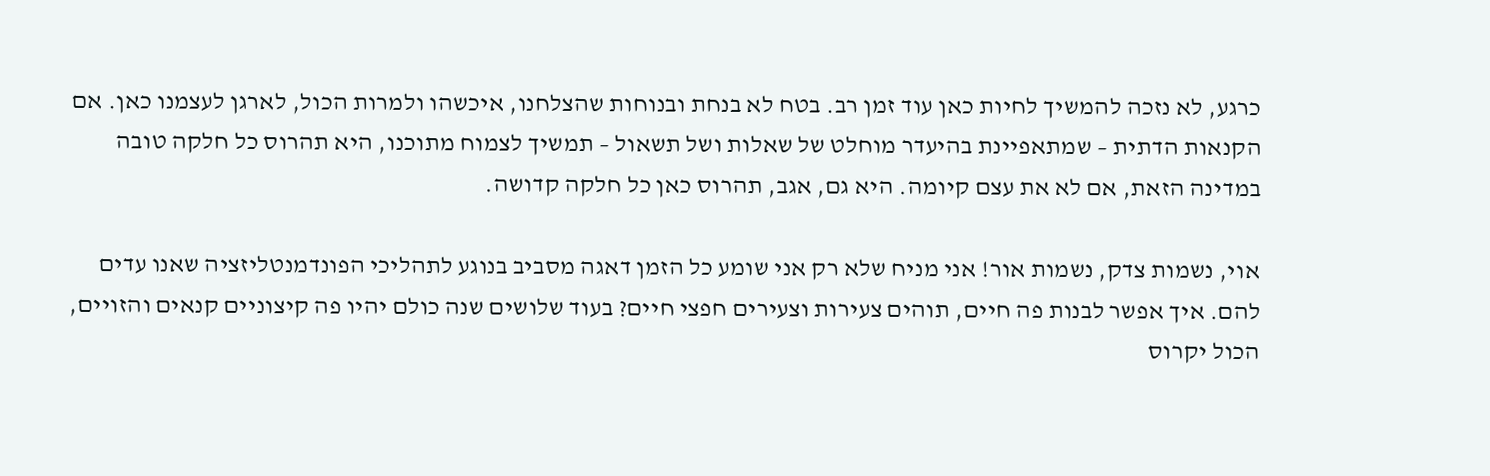כרגע, לא נזכה להמשיך לחיות כאן עוד זמן רב. בטח לא בנחת ובנוחות שהצלחנו, איכשהו ולמרות הכול, לארגן לעצמנו כאן. אם הקנאות הדתית – שמתאפיינת בהיעדר מוחלט של שאלות ושל תשאול – תמשיך לצמוח מתוכנו, היא תהרוס כל חלקה טובה במדינה הזאת, אם לא את עצם קיומה. היא גם, אגב, תהרוס כאן כל חלקה קדושה.

אוי, נשמות צדק, נשמות אור! אני מניח שלא רק אני שומע כל הזמן דאגה מסביב בנוגע לתהליכי הפונדמנטליזציה שאנו עדים להם. איך אפשר לבנות פה חיים, תוהים צעירות וצעירים חפצי חיים? בעוד שלושים שנה כולם יהיו פה קיצוניים קנאים והזויים, הכול יקרוס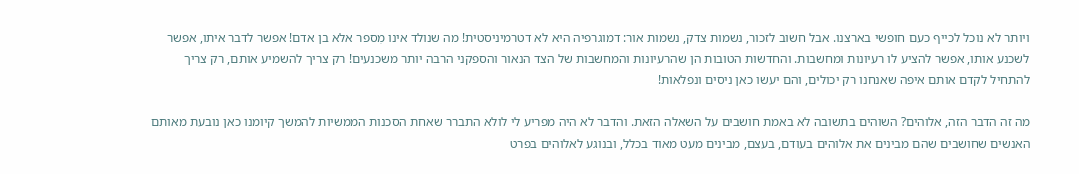ויותר לא נוכל לכייף כעם חופשי בארצנו. אבל חשוב לזכור, נשמות צדק, נשמות אור: דמוגרפיה היא לא דטרמיניסטית! מה שנולד אינו מִספר אלא בן אדם! אפשר לדבר איתו, אפשר לשכנע אותו, אפשר להציע לו רעיונות ומחשבות. והחדשות הטובות הן שהרעיונות והמחשבות של הצד הנאור והספקני הרבה יותר משכנעים! רק צריך להשמיע אותם, רק צריך להתחיל לקדם אותם איפה שאנחנו רק יכולים, והם יעשו כאן ניסים ונפלאות!

מה זה הדבר הזה, אלוהים? השוהים בתשובה לא באמת חושבים על השאלה הזאת. והדבר לא היה מפריע לי לולא התברר שאחת הסכנות הממשיות להמשך קיומנו כאן נובעת מאותם האנשים שחושבים שהם מבינים את אלוהים בעודם, בעצם, מבינים מעט מאוד בכלל, ובנוגע לאלוהים בפרט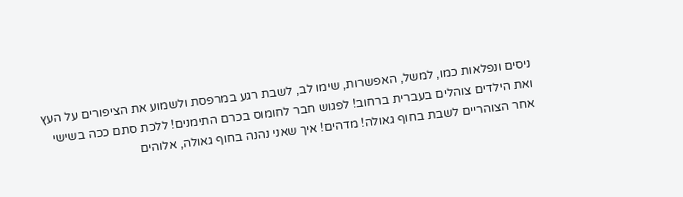ניסים ונפלאות כמו, למשל, האפשרות, שימו לב, לשבת רגע במרפסת ולשמוע את הציפורים על העץ ואת הילדים צוהלים בעברית ברחוב! לפגוש חבר לחומוס בכרם התימנים! ללכת סתם ככה בשישי אחר הצוהריים לשבת בחוף גאולה! מדהים! איך שאני נהנה בחוף גאולה, אלוהים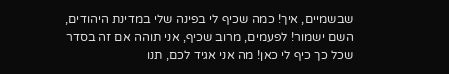שבשמיים, איך! כמה שכיף לי בפינה שלי במדינת היהודים, השם ישמור! לפעמים, מרוב שכיף, אני תוהה אם זה בסדר שכל כך כיף לי כאן! מה אני אגיד לכם, תנו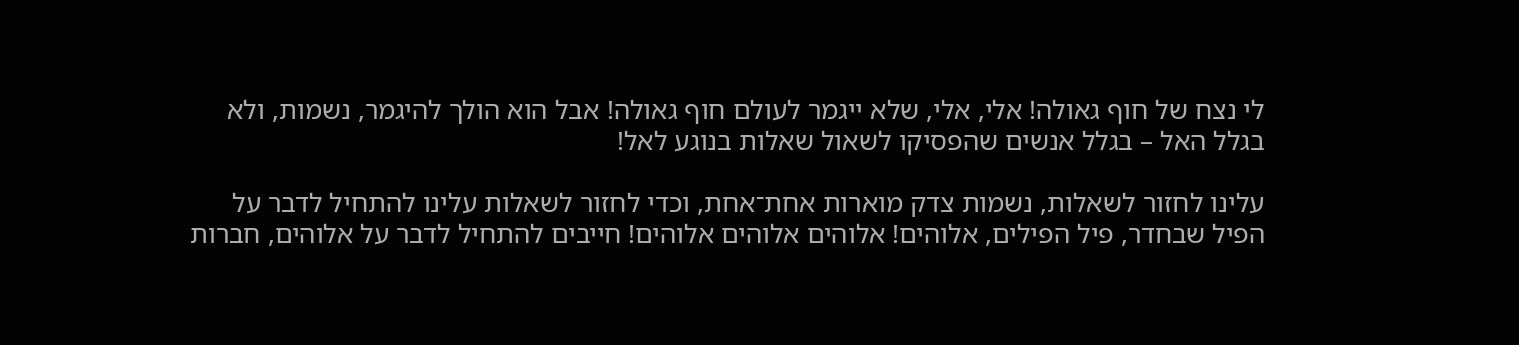לי נצח של חוף גאולה! אלי, אלי, שלא ייגמר לעולם חוף גאולה! אבל הוא הולך להיגמר, נשמות, ולא בגלל האל – בגלל אנשים שהפסיקו לשאול שאלות בנוגע לאל!

עלינו לחזור לשאלות, נשמות צדק מוארות אחת־אחת, וכדי לחזור לשאלות עלינו להתחיל לדבר על הפיל שבחדר, פיל הפילים, אלוהים! אלוהים אלוהים אלוהים! חייבים להתחיל לדבר על אלוהים, חברות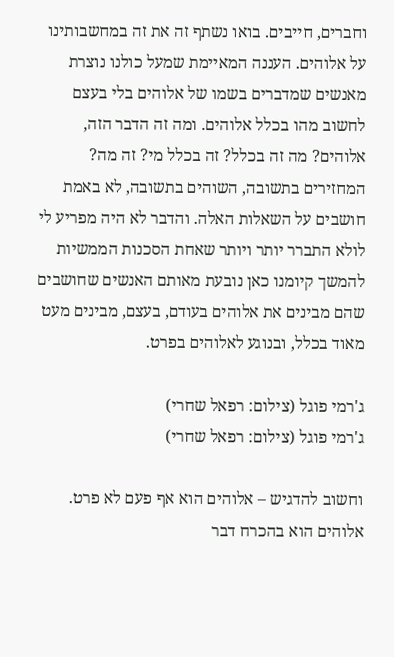וחברים, חייבים. בואו נשתף זה את זה במחשבותינו על אלוהים. העננה המאיימת שמעל כולנו נוצרת מאנשים שמדברים בשמו של אלוהים בלי בעצם לחשוב מהו בכלל אלוהים. ומה זה הדבר הזה, אלוהים? מה זה בכלל? זה בכלל מי? זה מה? המחזירים בתשובה, השוהים בתשובה, לא באמת חושבים על השאלות האלה. והדבר לא היה מפריע לי לולא התברר יותר ויותר שאחת הסכנות הממשיות להמשך קיומנו כאן נובעת מאותם האנשים שחושבים שהם מבינים את אלוהים בעודם, בעצם, מבינים מעט מאוד בכלל, ובנוגע לאלוהים בפרט.

ג'רמי פוגל (צילום: רפאל שחרי)
ג'רמי פוגל (צילום: רפאל שחרי)

וחשוב להדגיש – אלוהים הוא אף פעם לא פרט. אלוהים הוא בהכרח דבר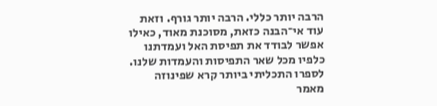הרבה יותר כללי. הרבה יותר גורף. וזאת עוד אי־הבנה כזאת, מסוכנת מאוד, כאילו אפשר לבודד את תפיסת האל ועמדתנו כלפיו מכל שאר התפיסות והעמדות שלנו. לספרו התכליתי ביותר קרא שפינוזה מאמר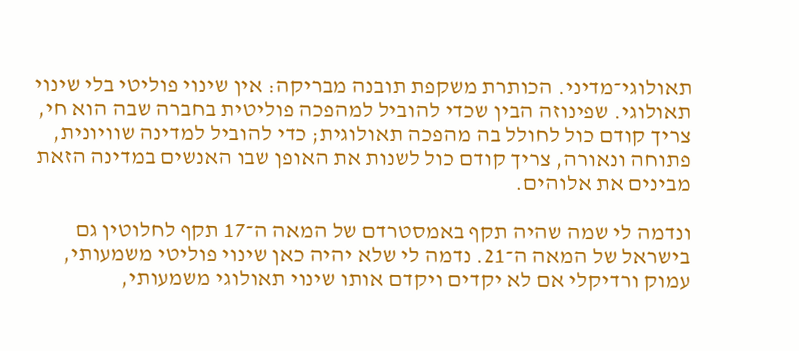תאולוגי־מדיני. הכותרת משקפת תובנה מבריקה: אין שינוי פוליטי בלי שינוי תאולוגי. שפינוזה הבין שכדי להוביל למהפכה פוליטית בחברה שבה הוא חי, צריך קודם כול לחולל בה מהפכה תאולוגית; כדי להוביל למדינה שוויונית, פתוחה ונאורה, צריך קודם כול לשנות את האופן שבו האנשים במדינה הזאת מבינים את אלוהים.

ונדמה לי שמה שהיה תקף באמסטרדם של המאה ה־17 תקף לחלוטין גם בישראל של המאה ה־21. נדמה לי שלא יהיה כאן שינוי פוליטי משמעותי, עמוק ורדיקלי אם לא יקדים ויקדם אותו שינוי תאולוגי משמעותי,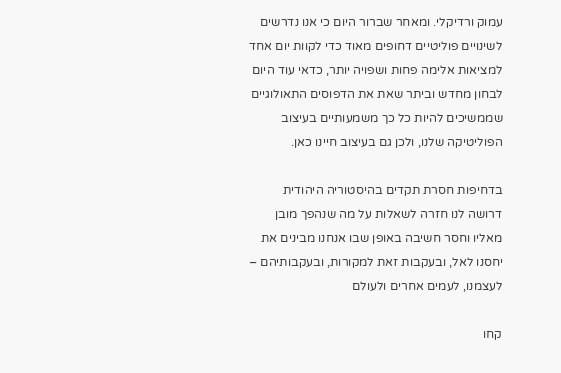עמוק ורדיקלי. ומאחר שברור היום כי אנו נדרשים לשינויים פוליטיים דחופים מאוד כדי לקוות יום אחד למציאות אלימה פחות ושפויה יותר, כדאי עוד היום לבחון מחדש וביתר שאת את הדפוסים התאולוגיים שממשיכים להיות כל כך משמעותיים בעיצוב הפוליטיקה שלנו, ולכן גם בעיצוב חיינו כאן.

בדחיפות חסרת תקדים בהיסטוריה היהודית דרושה לנו חזרה לשאלות על מה שנהפך מובן מאליו וחסר חשיבה באופן שבו אנחנו מבינים את יחסנו לאל, ובעקבות זאת למקורות, ובעקבותיהם – לעצמנו, לעמים אחרים ולעולם

קחו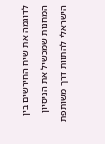לדוגמה את שיח החירשים בין המחנות שמכשיל את הניסיון הישראלי להתוות דרך משותפת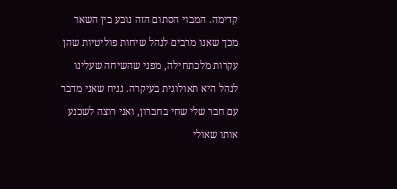קדימה. המבוי הסתום הזה נובע בין השאר מכך שאנו מרבים לנהל שיחות פוליטיות שהן עקרות מלכתחילה, מפני שהשיחה שעלינו לנהל היא תאולוגית בעיקרה. נניח שאני מדבר עם חבר שלי שחי בחברון, ואני רוצה לשכנע אותו שאולי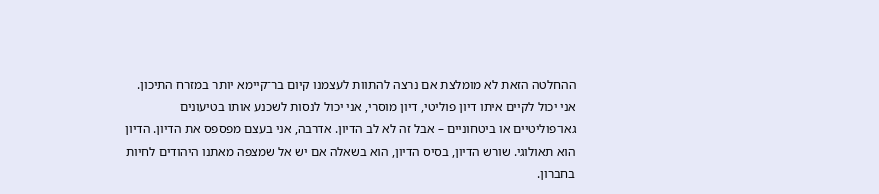ההחלטה הזאת לא מומלצת אם נרצה להתוות לעצמנו קיום בר־קיימא יותר במזרח התיכון. אני יכול לקיים איתו דיון פוליטי, דיון מוסרי, אני יכול לנסות לשכנע אותו בטיעונים גאו־פוליטיים או ביטחוניים – אבל זה לא לב הדיון. אדרבה, אני בעצם מפספס את הדיון. הדיון הוא תאולוגי. שורש הדיון, בסיס הדיון, הוא בשאלה אם יש אל שמצפה מאתנו היהודים לחיות בחברון.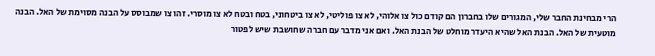הרי מבחינת החבר שלי, המגורים שלו בחברון הם קודם כול צו אלוהי, לא צו פוליטי, לא צו ביטחוני, בטח ובטח לא צו מוסרי. זהו צו שמבוסס על הבנה מסוימת של האל. הבנה מוטעית של האל. הבנת האל שהיא היעדר מוחלט של הבנת האל. ואם אני מדבר עם חברה שחושבת שיש לפטור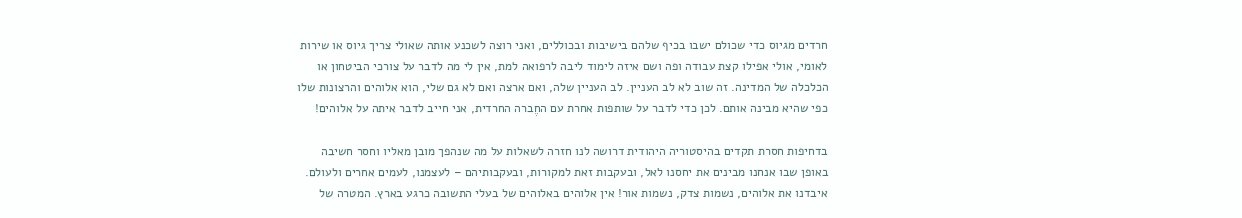חרדים מגיוס כדי שכולם ישבו בכיף שלהם בישיבות ובכוללים, ואני רוצה לשכנע אותה שאולי צריך גיוס או שירות לאומי, אולי אפילו קצת עבודה ופה ושם איזה לימוד ליבה לרפואה למת, אין לי מה לדבר על צורכי הביטחון או הכלכלה של המדינה. זה שוב לא לב העניין. לב העניין שלה, ואם ארצה ואם לא גם שלי, הוא אלוהים והרצונות שלו כפי שהיא מבינה אותם. לכן כדי לדבר על שותפות אחרת עם החֶברה החרדית, אני חייב לדבר איתה על אלוהים!

בדחיפות חסרת תקדים בהיסטוריה היהודית דרושה לנו חזרה לשאלות על מה שנהפך מובן מאליו וחסר חשיבה באופן שבו אנחנו מבינים את יחסנו לאל, ובעקבות זאת למקורות, ובעקבותיהם – לעצמנו, לעמים אחרים ולעולם. איבדנו את אלוהים, נשמות צדק, נשמות אור! אין אלוהים באלוהים של בעלי התשובה כרגע בארץ. המטרה של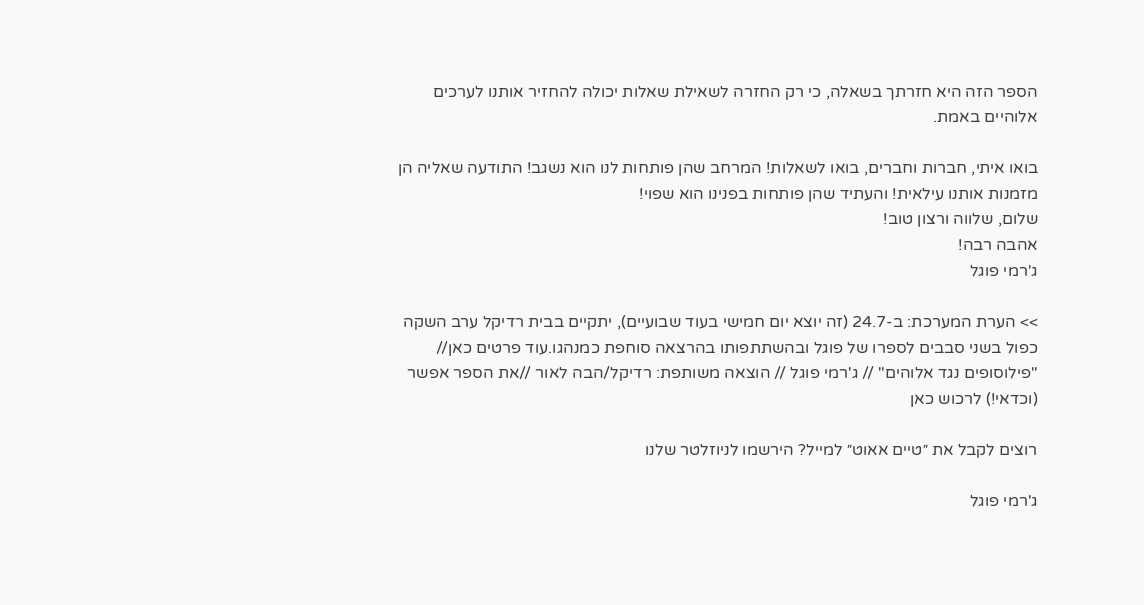הספר הזה היא חזרתך בשאלה, כי רק החזרה לשאילת שאלות יכולה להחזיר אותנו לערכים אלוהיים באמת.

בואו איתי, חברות וחברים, בואו לשאלות! המרחב שהן פותחות לנו הוא נשגב! התודעה שאליה הן מזמנות אותנו עילאית! והעתיד שהן פותחות בפנינו הוא שפוי!
שלום, שלווה ורצון טוב!
אהבה רבה!
ג'רמי פוגל

>> הערת המערכת: ב-24.7 (זה יוצא יום חמישי בעוד שבועיים), יתקיים בבית רדיקל ערב השקה כפול בשני סבבים לספרו של פוגל ובהשתתפותו בהרצאה סוחפת כמנהגו.עוד פרטים כאן// "פילוסופים נגד אלוהים" // ג'רמי פוגל // הוצאה משותפת: רדיקל/הבה לאור //את הספר אפשר (וכדאי!) לרכוש כאן

רוצים לקבל את ״טיים אאוט״ למייל? הירשמו לניוזלטר שלנו

ג'רמי פוגל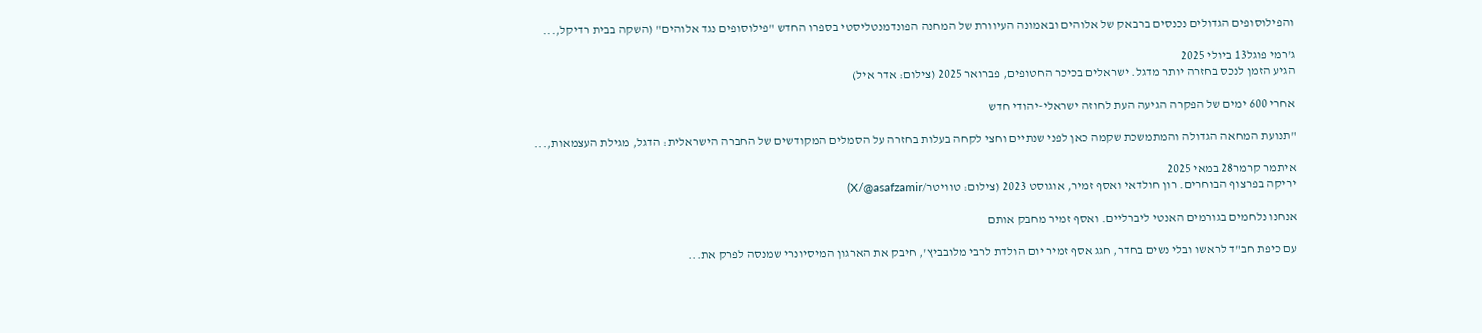והפילוסופים הגדולים נכנסים ברבאק של אלוהים ובאמונה העיוורת של המחנה הפונדמנטליסטי בספרו החדש "פילוסופים נגד אלוהים" (השקה בבית רדיקל,...

ג'רמי פוגל13 ביולי 2025
הגיע הזמן לנכס בחזרה יותר מדגל. ישראלים בכיכר החטופים, פברואר 2025 (צילום: אדר איל)

אחרי 600 ימים של הפקרה הגיעה העת לחוזה ישראלי-יהודי חדש

"תנועת המחאה הגדולה והמתמשכת שקמה כאן לפני שנתיים וחצי לקחה בעלות בחזרה על הסמלים המקודשים של החברה הישראלית: הדגל, מגילת העצמאות,...

איתמר קרמר28 במאי 2025
יריקה בפרצוף הבוחרים. רון חולדאי ואסף זמיר, אוגוסט 2023 (צילום: טוויטר/X/@asafzamir)

אנחנו נלחמים בגורמים האנטי ליברליים. ואסף זמיר מחבק אותם

עם כיפת חב"ד לראשו ובלי נשים בחדר, חגג אסף זמיר יום הולדת לרבי מלובביץ', חיבק את הארגון המיסיונרי שמנסה לפרק את...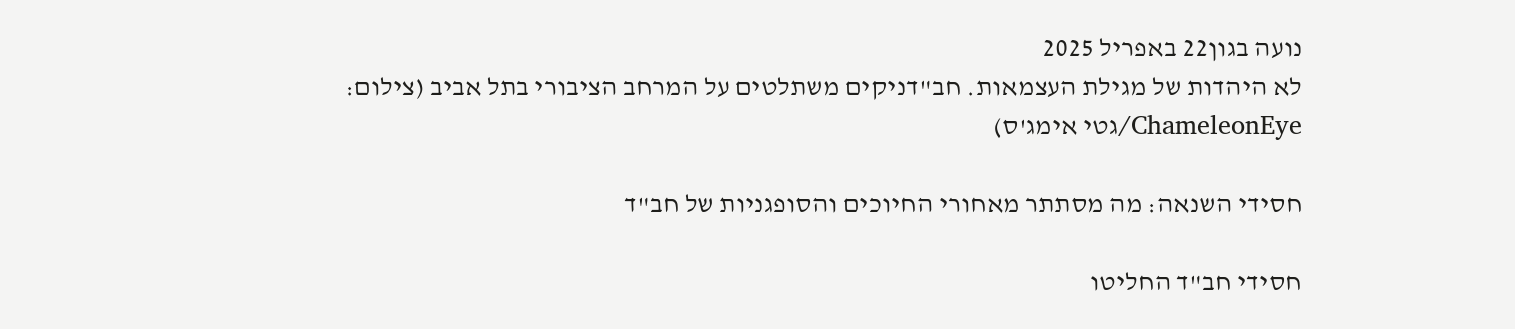נועה בגון22 באפריל 2025
לא היהדות של מגילת העצמאות. חב"דניקים משתלטים על המרחב הציבורי בתל אביב (צילום: ChameleonEye/גטי אימג'ס)

חסידי השנאה: מה מסתתר מאחורי החיוכים והסופגניות של חב"ד

חסידי חב"ד החליטו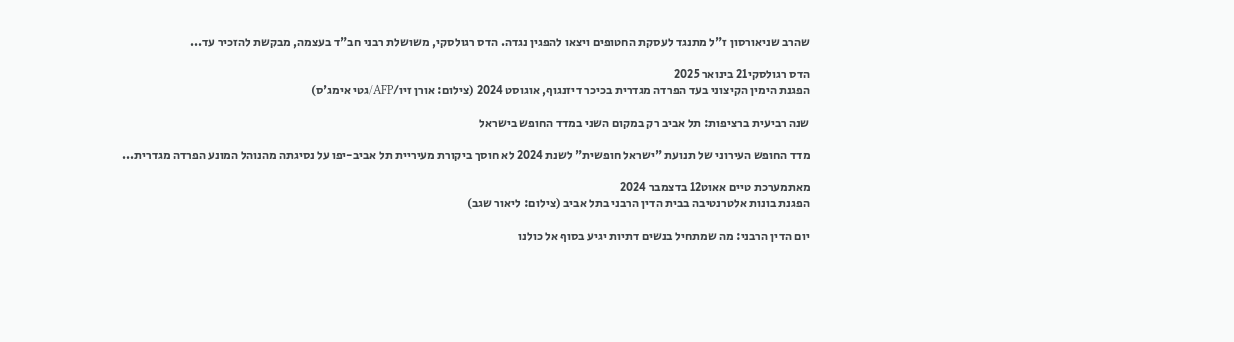שהרב שניאורסון ז"ל מתנגד לעסקת החטופים ויצאו להפגין נגדה. הדס רגולסקי, משושלת רבני חב"ד בעצמה, מבקשת להזכיר עד...

הדס רגולסקי21 בינואר 2025
הפגנת הימין הקיצוני בעד הפרדה מגדרית בכיכר דיזנגוף, אוגוסט 2024 (צילום: אורן זיו/AFP/גטי אימג'ס)

שנה רביעית ברציפות: תל אביב רק במקום השני במדד החופש בישראל

מדד החופש העירוני של תנועת "ישראל חופשית" לשנת 2024 לא חוסך ביקורת מעיריית תל אביב-יפו על נסיגתה מהנוהל המונע הפרדה מגדרית...

מאתמערכת טיים אאוט12 בדצמבר 2024
הפגנת בונות אלטרנטיבה בבית הדין הרבני בתל אביב (צילום: ליאור שגב)

יום הדין הרבני: מה שמתחיל בנשים דתיות יגיע בסוף אל כולנו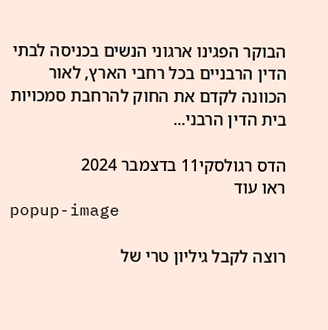הבוקר הפגינו ארגוני הנשים בכניסה לבתי הדין הרבניים בכל רחבי הארץ, לאור הכוונה לקדם את החוק להרחבת סמכויות בית הדין הרבני...

הדס רגולסקי11 בדצמבר 2024
ראו עוד
popup-image

רוצה לקבל גיליון טרי של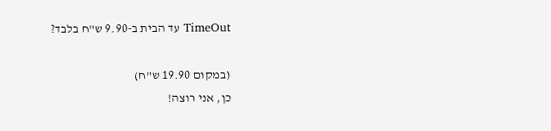TimeOut עד הבית ב-9.90 ש"ח בלבד?

(במקום 19.90 ש"ח)
כן, אני רוצה!